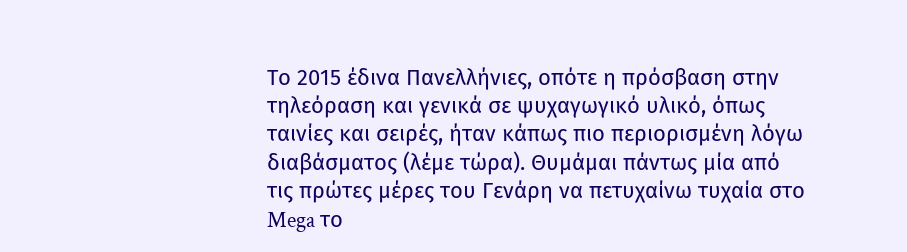Το 2015 έδινα Πανελλήνιες, οπότε η πρόσβαση στην τηλεόραση και γενικά σε ψυχαγωγικό υλικό, όπως ταινίες και σειρές, ήταν κάπως πιο περιορισμένη λόγω διαβάσματος (λέμε τώρα). Θυμάμαι πάντως μία από τις πρώτες μέρες του Γενάρη να πετυχαίνω τυχαία στο Mega το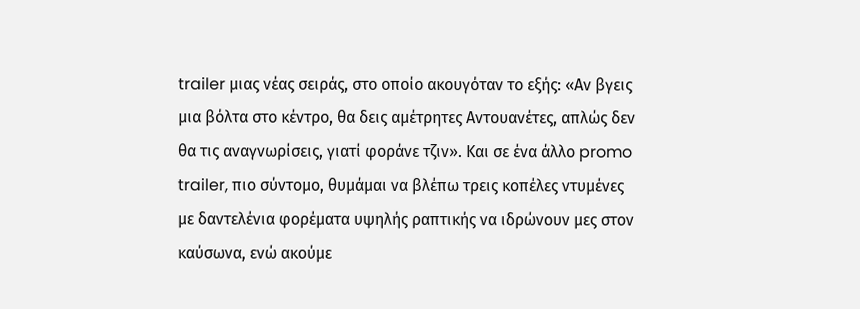trailer μιας νέας σειράς, στο οποίο ακουγόταν το εξής: «Αν βγεις μια βόλτα στο κέντρο, θα δεις αμέτρητες Αντουανέτες, απλώς δεν θα τις αναγνωρίσεις, γιατί φοράνε τζιν». Και σε ένα άλλο promo trailer, πιο σύντομο, θυμάμαι να βλέπω τρεις κοπέλες ντυμένες με δαντελένια φορέματα υψηλής ραπτικής να ιδρώνουν μες στον καύσωνα, ενώ ακούμε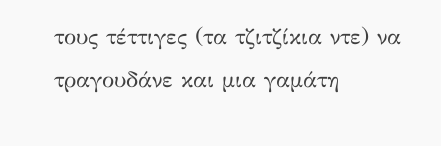τους τέττιγες (τα τζιτζίκια ντε) να τραγουδάνε και μια γαμάτη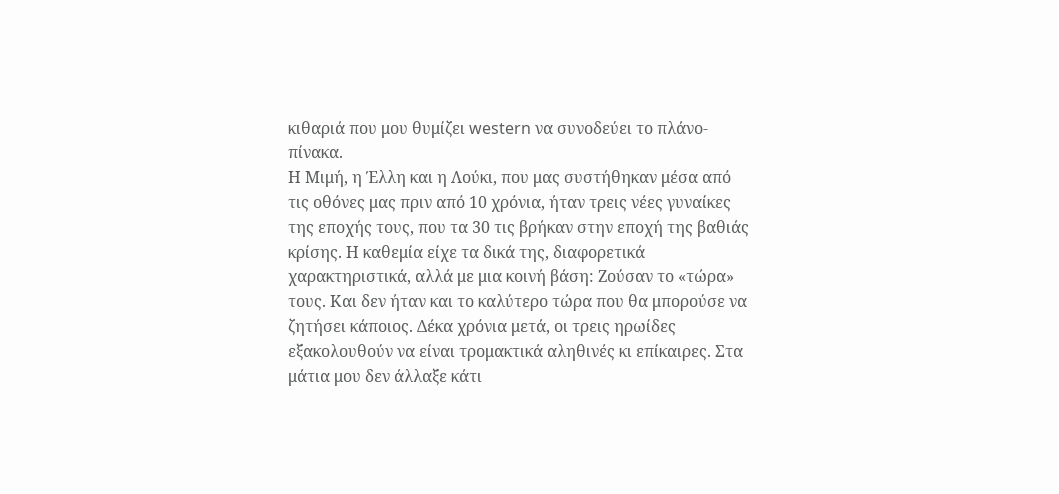κιθαριά που μου θυμίζει western να συνοδεύει το πλάνο-πίνακα.
Η Μιμή, η Έλλη και η Λούκι, που μας συστήθηκαν μέσα από τις οθόνες μας πριν από 10 χρόνια, ήταν τρεις νέες γυναίκες της εποχής τους, που τα 30 τις βρήκαν στην εποχή της βαθιάς κρίσης. Η καθεμία είχε τα δικά της, διαφορετικά χαρακτηριστικά, αλλά με μια κοινή βάση: Zούσαν το «τώρα» τους. Και δεν ήταν και το καλύτερο τώρα που θα μπορούσε να ζητήσει κάποιος. Δέκα χρόνια μετά, οι τρεις ηρωίδες εξακολουθούν να είναι τρομακτικά αληθινές κι επίκαιρες. Στα μάτια μου δεν άλλαξε κάτι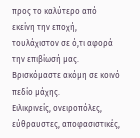προς το καλύτερο από εκείνη την εποχή, τουλάχιστον σε ό,τι αφορά την επιβίωσή μας. Βρισκόμαστε ακόμη σε κοινό πεδίο μάχης.
Ειλικρινείς, ονειροπόλες, εύθραυστες, αποφασιστικές,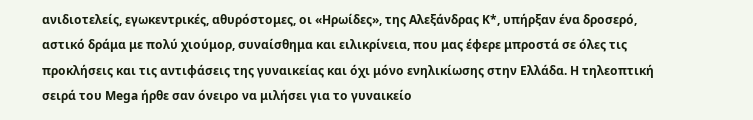ανιδιοτελείς, εγωκεντρικές, αθυρόστομες, οι «Ηρωίδες», της Αλεξάνδρας Κ*, υπήρξαν ένα δροσερό, αστικό δράμα με πολύ χιούμορ, συναίσθημα και ειλικρίνεια, που μας έφερε μπροστά σε όλες τις προκλήσεις και τις αντιφάσεις της γυναικείας και όχι μόνο ενηλικίωσης στην Ελλάδα. Η τηλεοπτική σειρά του Mega ήρθε σαν όνειρο να μιλήσει για το γυναικείο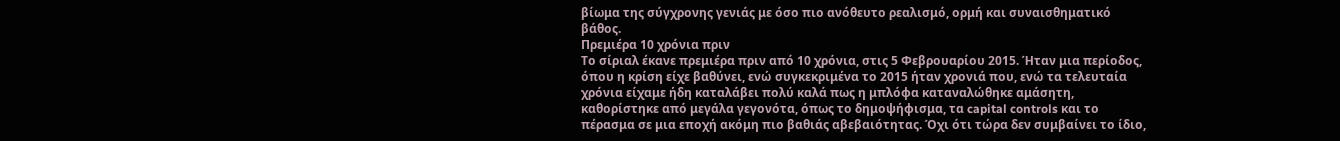βίωμα της σύγχρονης γενιάς με όσο πιο ανόθευτο ρεαλισμό, ορμή και συναισθηματικό βάθος.
Πρεμιέρα 10 χρόνια πριν
Το σίριαλ έκανε πρεμιέρα πριν από 10 χρόνια, στις 5 Φεβρουαρίου 2015. Ήταν μια περίοδος, όπου η κρίση είχε βαθύνει, ενώ συγκεκριμένα το 2015 ήταν χρονιά που, ενώ τα τελευταία χρόνια είχαμε ήδη καταλάβει πολύ καλά πως η μπλόφα καταναλώθηκε αμάσητη, καθορίστηκε από μεγάλα γεγονότα, όπως το δημοψήφισμα, τα capital controls και το πέρασμα σε μια εποχή ακόμη πιο βαθιάς αβεβαιότητας. Όχι ότι τώρα δεν συμβαίνει το ίδιο,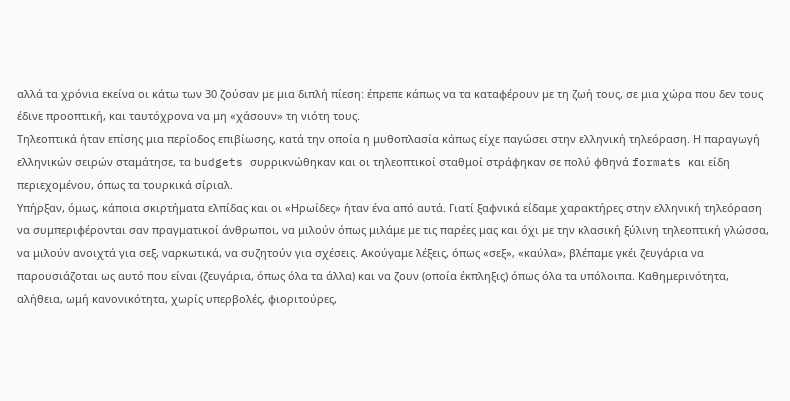αλλά τα χρόνια εκείνα οι κάτω των 30 ζούσαν με μια διπλή πίεση: έπρεπε κάπως να τα καταφέρουν με τη ζωή τους, σε μια χώρα που δεν τους έδινε προοπτική, και ταυτόχρονα να μη «χάσουν» τη νιότη τους.
Τηλεοπτικά ήταν επίσης μια περίοδος επιβίωσης, κατά την οποία η μυθοπλασία κάπως είχε παγώσει στην ελληνική τηλεόραση. Η παραγωγή ελληνικών σειρών σταμάτησε, τα budgets συρρικνώθηκαν και οι τηλεοπτικοί σταθμοί στράφηκαν σε πολύ φθηνά formats και είδη περιεχομένου, όπως τα τουρκικά σίριαλ.
Υπήρξαν, όμως, κάποια σκιρτήματα ελπίδας και οι «Ηρωίδες» ήταν ένα από αυτά. Γιατί ξαφνικά είδαμε χαρακτήρες στην ελληνική τηλεόραση να συμπεριφέρονται σαν πραγματικοί άνθρωποι, να μιλούν όπως μιλάμε με τις παρέες μας και όχι με την κλασική ξύλινη τηλεοπτική γλώσσα, να μιλούν ανοιχτά για σεξ, ναρκωτικά, να συζητούν για σχέσεις. Ακούγαμε λέξεις, όπως «σεξ», «καύλα», βλέπαμε γκέι ζευγάρια να παρουσιάζοται ως αυτό που είναι (ζευγάρια, όπως όλα τα άλλα) και να ζουν (οποία έκπληξις) όπως όλα τα υπόλοιπα. Καθημερινότητα, αλήθεια, ωμή κανονικότητα, χωρίς υπερβολές, φιοριτούρες,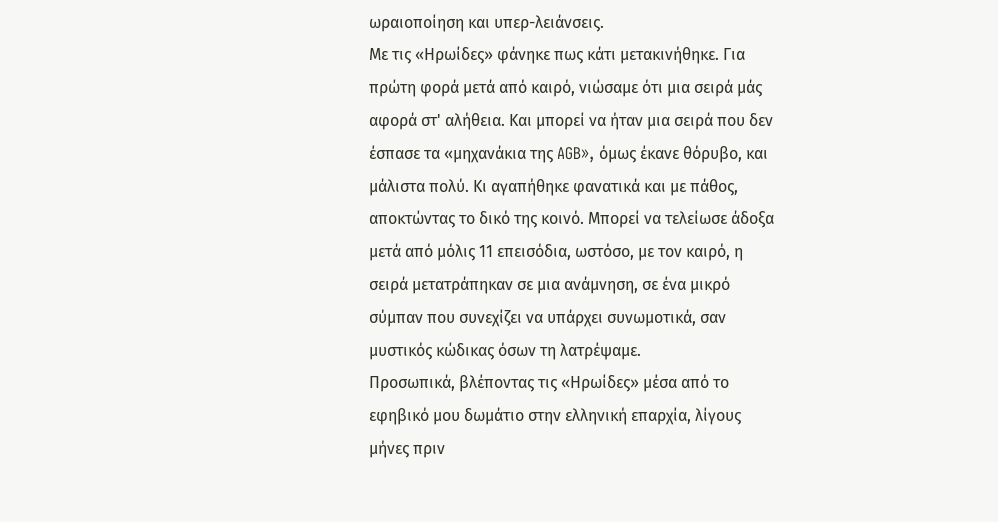ωραιοποίηση και υπερ-λειάνσεις.
Με τις «Ηρωίδες» φάνηκε πως κάτι μετακινήθηκε. Για πρώτη φορά μετά από καιρό, νιώσαμε ότι μια σειρά μάς αφορά στ' αλήθεια. Και μπορεί να ήταν μια σειρά που δεν έσπασε τα «μηχανάκια της AGB», όμως έκανε θόρυβο, και μάλιστα πολύ. Κι αγαπήθηκε φανατικά και με πάθος, αποκτώντας το δικό της κοινό. Μπορεί να τελείωσε άδοξα μετά από μόλις 11 επεισόδια, ωστόσο, με τον καιρό, η σειρά μετατράπηκαν σε μια ανάμνηση, σε ένα μικρό σύμπαν που συνεχίζει να υπάρχει συνωμοτικά, σαν μυστικός κώδικας όσων τη λατρέψαμε.
Προσωπικά, βλέποντας τις «Ηρωίδες» μέσα από το εφηβικό μου δωμάτιο στην ελληνική επαρχία, λίγους μήνες πριν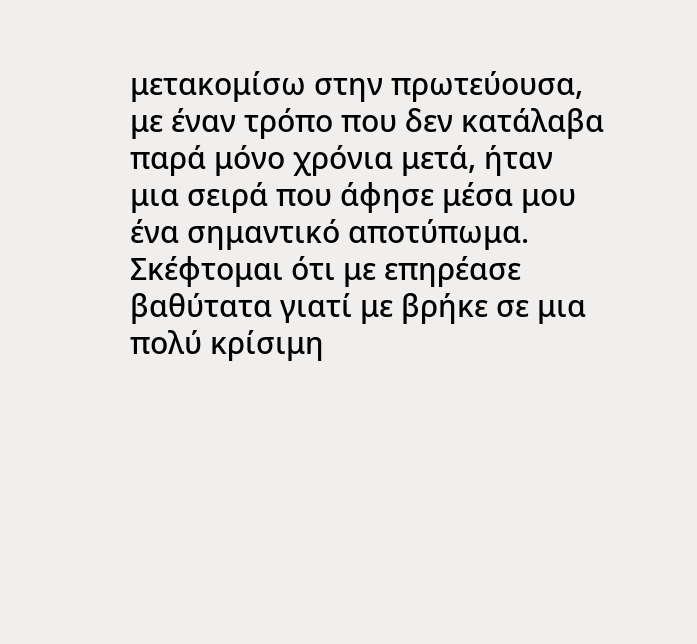μετακομίσω στην πρωτεύουσα, με έναν τρόπο που δεν κατάλαβα παρά μόνο χρόνια μετά, ήταν μια σειρά που άφησε μέσα μου ένα σημαντικό αποτύπωμα. Σκέφτομαι ότι με επηρέασε βαθύτατα γιατί με βρήκε σε μια πολύ κρίσιμη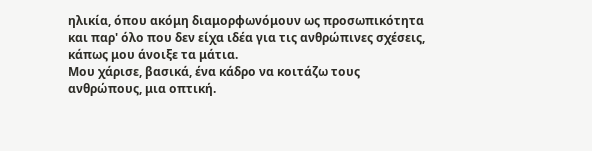ηλικία, όπου ακόμη διαμορφωνόμουν ως προσωπικότητα και παρ' όλο που δεν είχα ιδέα για τις ανθρώπινες σχέσεις, κάπως μου άνοιξε τα μάτια.
Μου χάρισε, βασικά, ένα κάδρο να κοιτάζω τους ανθρώπους, μια οπτική.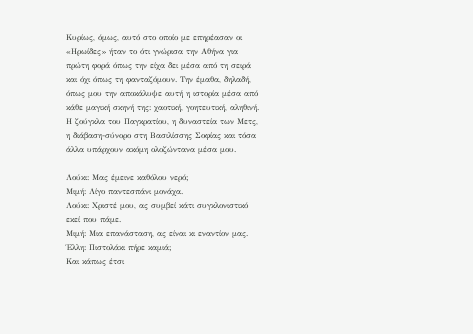Κυρίως, όμως, αυτό στο οποίο με επηρέασαν οι «Ηρωίδες» ήταν το ότι γνώρισα την Αθήνα για πρώτη φορά όπως την είχα δει μέσα από τη σειρά και όχι όπως τη φανταζόμουν. Την έμαθα, δηλαδή, όπως μου την αποκάλυψε αυτή η ιστορία μέσα από κάθε μαγική σκηνή της: χαοτική, γοητευτική, αληθινή. Η ζούγκλα του Παγκρατίου, η δυναστεία των Μετς, η διάβαση-σύνορο στη Βασιλίσσης Σοφίας και τόσα άλλα υπάρχουν ακόμη ολοζώντανα μέσα μου.

Λούκι: Μας έμεινε καθόλου νερό;
Μιμή: Λίγο παντεσπάνι μονάχα.
Λούκι: Χριστέ μου, ας συμβεί κάτι συγκλονιστικό εκεί που πάμε.
Μιμή: Μια επανάσταση, ας είναι κι εναντίον μας.
Έλλη: Πιστολάκι πήρε καμιά;
Και κάπως έτσι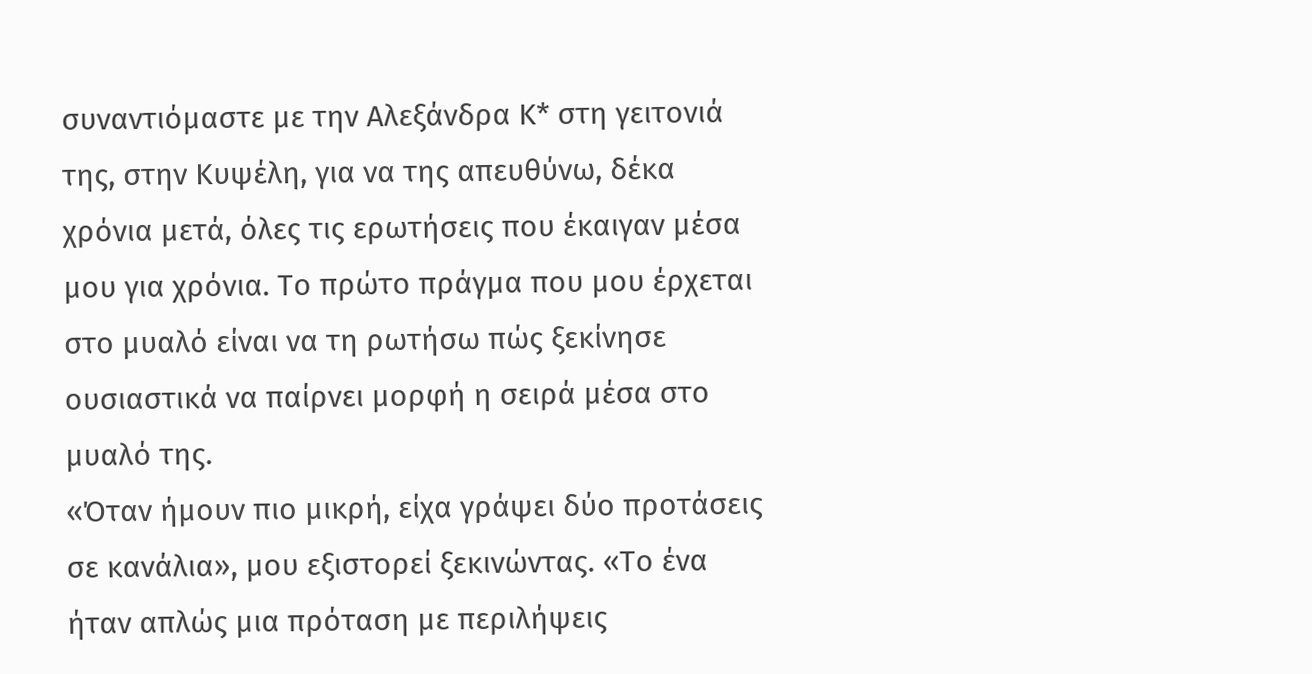συναντιόμαστε με την Αλεξάνδρα Κ* στη γειτονιά της, στην Κυψέλη, για να της απευθύνω, δέκα χρόνια μετά, όλες τις ερωτήσεις που έκαιγαν μέσα μου για χρόνια. Το πρώτο πράγμα που μου έρχεται στο μυαλό είναι να τη ρωτήσω πώς ξεκίνησε ουσιαστικά να παίρνει μορφή η σειρά μέσα στο μυαλό της.
«Όταν ήμουν πιο μικρή, είχα γράψει δύο προτάσεις σε κανάλια», μου εξιστορεί ξεκινώντας. «Το ένα ήταν απλώς μια πρόταση με περιλήψεις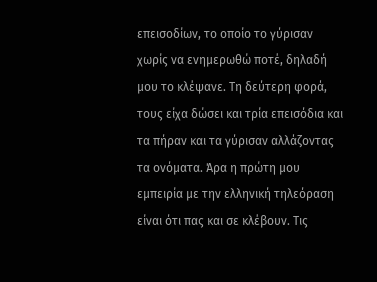επεισοδίων, το οποίο το γύρισαν χωρίς να ενημερωθώ ποτέ, δηλαδή μου το κλέψανε. Τη δεύτερη φορά, τους είχα δώσει και τρία επεισόδια και τα πήραν και τα γύρισαν αλλάζοντας τα ονόματα. Άρα η πρώτη μου εμπειρία με την ελληνική τηλεόραση είναι ότι πας και σε κλέβουν. Τις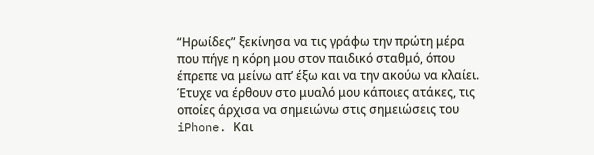“Ηρωίδες” ξεκίνησα να τις γράφω την πρώτη μέρα που πήγε η κόρη μου στον παιδικό σταθμό, όπου έπρεπε να μείνω απ’ έξω και να την ακούω να κλαίει. Έτυχε να έρθουν στο μυαλό μου κάποιες ατάκες, τις οποίες άρχισα να σημειώνω στις σημειώσεις του iPhone. Και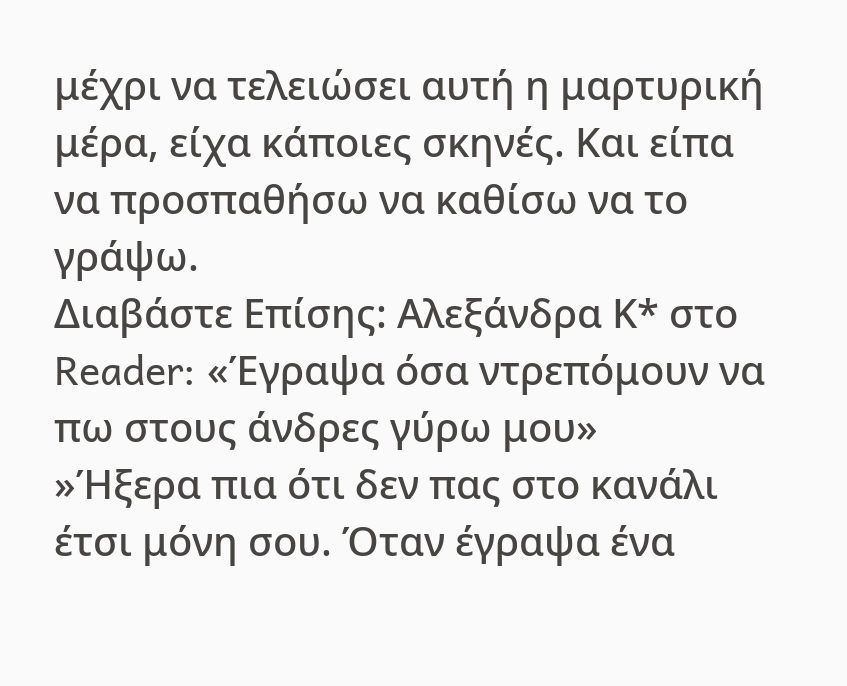μέχρι να τελειώσει αυτή η μαρτυρική μέρα, είχα κάποιες σκηνές. Και είπα να προσπαθήσω να καθίσω να το γράψω.
Διαβάστε Επίσης: Αλεξάνδρα Κ* στο Reader: «Έγραψα όσα ντρεπόμουν να πω στους άνδρες γύρω μου»
»Ήξερα πια ότι δεν πας στο κανάλι έτσι μόνη σου. Όταν έγραψα ένα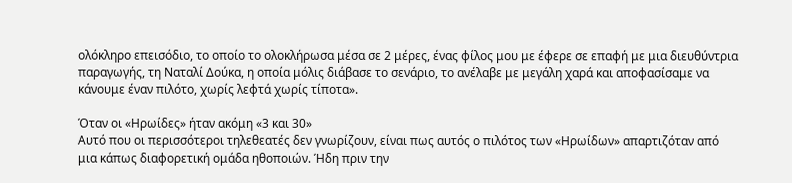ολόκληρο επεισόδιο, το οποίο το ολοκλήρωσα μέσα σε 2 μέρες, ένας φίλος μου με έφερε σε επαφή με μια διευθύντρια παραγωγής, τη Ναταλί Δούκα, η οποία μόλις διάβασε το σενάριο, το ανέλαβε με μεγάλη χαρά και αποφασίσαμε να κάνουμε έναν πιλότο, χωρίς λεφτά χωρίς τίποτα».

Όταν οι «Ηρωίδες» ήταν ακόμη «3 και 30»
Αυτό που οι περισσότεροι τηλεθεατές δεν γνωρίζουν, είναι πως αυτός ο πιλότος των «Ηρωίδων» απαρτιζόταν από μια κάπως διαφορετική ομάδα ηθοποιών. Ήδη πριν την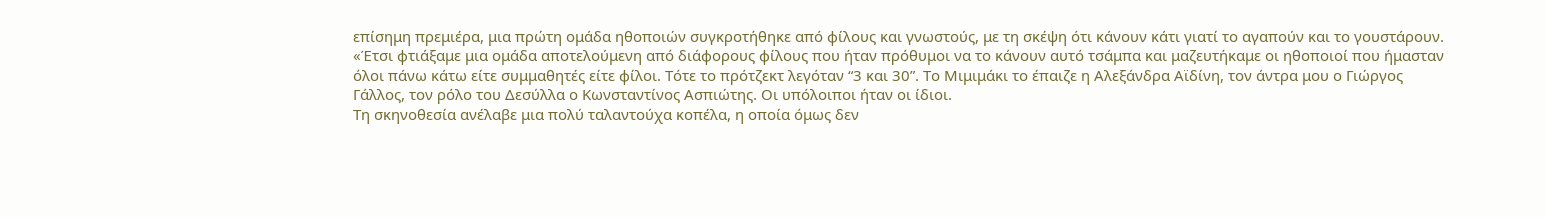επίσημη πρεμιέρα, μια πρώτη ομάδα ηθοποιών συγκροτήθηκε από φίλους και γνωστούς, με τη σκέψη ότι κάνουν κάτι γιατί το αγαπούν και το γουστάρουν.
«Έτσι φτιάξαμε μια ομάδα αποτελούμενη από διάφορους φίλους που ήταν πρόθυμοι να το κάνουν αυτό τσάμπα και μαζευτήκαμε οι ηθοποιοί που ήμασταν όλοι πάνω κάτω είτε συμμαθητές είτε φίλοι. Τότε το πρότζεκτ λεγόταν “3 και 30”. Το Μιμιμάκι το έπαιζε η Αλεξάνδρα Αϊδίνη, τον άντρα μου ο Γιώργος Γάλλος, τον ρόλο του Δεσύλλα ο Κωνσταντίνος Ασπιώτης. Οι υπόλοιποι ήταν οι ίδιοι.
Τη σκηνοθεσία ανέλαβε μια πολύ ταλαντούχα κοπέλα, η οποία όμως δεν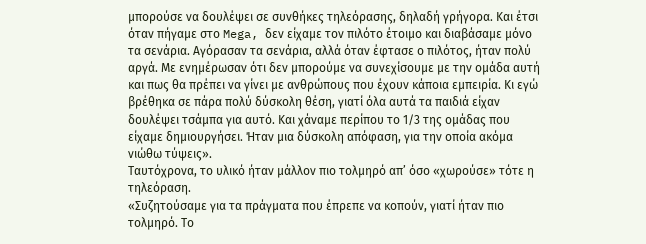μπορούσε να δουλέψει σε συνθήκες τηλεόρασης, δηλαδή γρήγορα. Και έτσι όταν πήγαμε στο Mega, δεν είχαμε τον πιλότο έτοιμο και διαβάσαμε μόνο τα σενάρια. Αγόρασαν τα σενάρια, αλλά όταν έφτασε ο πιλότος, ήταν πολύ αργά. Με ενημέρωσαν ότι δεν μπορούμε να συνεχίσουμε με την ομάδα αυτή και πως θα πρέπει να γίνει με ανθρώπους που έχουν κάποια εμπειρία. Κι εγώ βρέθηκα σε πάρα πολύ δύσκολη θέση, γιατί όλα αυτά τα παιδιά είχαν δουλέψει τσάμπα για αυτό. Και χάναμε περίπου το 1/3 της ομάδας που είχαμε δημιουργήσει. Ήταν μια δύσκολη απόφαση, για την οποία ακόμα νιώθω τύψεις».
Ταυτόχρονα, το υλικό ήταν μάλλον πιο τολμηρό απ’ όσο «χωρούσε» τότε η τηλεόραση.
«Συζητούσαμε για τα πράγματα που έπρεπε να κοπούν, γιατί ήταν πιο τολμηρό. Το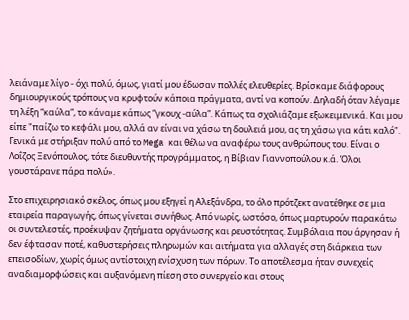λειάναμε λίγο - όχι πολύ, όμως, γιατί μου έδωσαν πολλές ελευθερίες. Βρίσκαμε διάφορους δημιουργικούς τρόπους να κρυφτούν κάποια πράγματα, αντί να κοπούν. Δηλαδή όταν λέγαμε τη λέξη “καύλα”, το κάναμε κάπως “γκουχ -αύλα”. Κάπως τα σχολιάζαμε εξωκειμενικά. Και μου είπε "παίζω το κεφάλι μου, αλλά αν είναι να χάσω τη δουλειά μου, ας τη χάσω για κάτι καλό". Γενικά με στήριξαν πολύ από το Mega και θέλω να αναφέρω τους ανθρώπους του. Είναι ο Λοΐζος Ξενόπουλος, τότε διευθυντής προγράμματος, η Βίβιαν Γιαννοπούλου κ.ά. Όλοι γουστάρανε πάρα πολύ».

Στο επιχειρησιακό σκέλος, όπως μου εξηγεί η Αλεξάνδρα, το όλο πρότζεκτ ανατέθηκε σε μια εταιρεία παραγωγής, όπως γίνεται συνήθως. Από νωρίς, ωστόσο, όπως μαρτυρούν παρακάτω οι συντελεστές, προέκυψαν ζητήματα οργάνωσης και ρευστότητας. Συμβόλαια που άργησαν ή δεν έφτασαν ποτέ, καθυστερήσεις πληρωμών και αιτήματα για αλλαγές στη διάρκεια των επεισοδίων, χωρίς όμως αντίστοιχη ενίσχυση των πόρων. Το αποτέλεσμα ήταν συνεχείς αναδιαμορφώσεις και αυξανόμενη πίεση στο συνεργείο και στους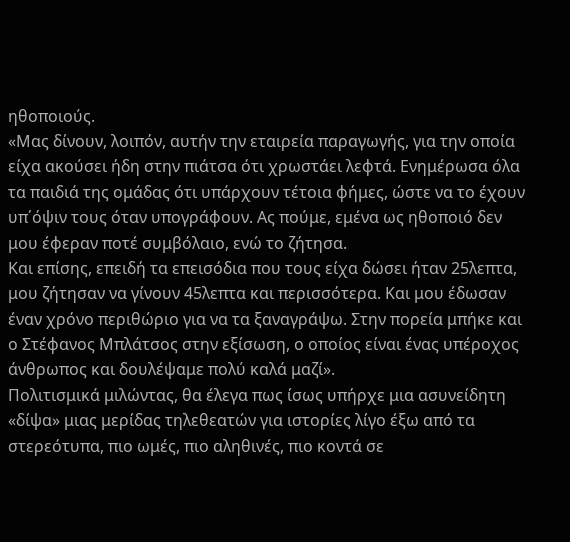ηθοποιούς.
«Μας δίνουν, λοιπόν, αυτήν την εταιρεία παραγωγής, για την οποία είχα ακούσει ήδη στην πιάτσα ότι χρωστάει λεφτά. Ενημέρωσα όλα τα παιδιά της ομάδας ότι υπάρχουν τέτοια φήμες, ώστε να το έχουν υπ΄όψιν τους όταν υπογράφουν. Ας πούμε, εμένα ως ηθοποιό δεν μου έφεραν ποτέ συμβόλαιο, ενώ το ζήτησα.
Και επίσης, επειδή τα επεισόδια που τους είχα δώσει ήταν 25λεπτα, μου ζήτησαν να γίνουν 45λεπτα και περισσότερα. Και μου έδωσαν έναν χρόνο περιθώριο για να τα ξαναγράψω. Στην πορεία μπήκε και ο Στέφανος Μπλάτσος στην εξίσωση, ο οποίος είναι ένας υπέροχος άνθρωπος και δουλέψαμε πολύ καλά μαζί».
Πολιτισμικά μιλώντας, θα έλεγα πως ίσως υπήρχε μια ασυνείδητη «δίψα» μιας μερίδας τηλεθεατών για ιστορίες λίγο έξω από τα στερεότυπα, πιο ωμές, πιο αληθινές, πιο κοντά σε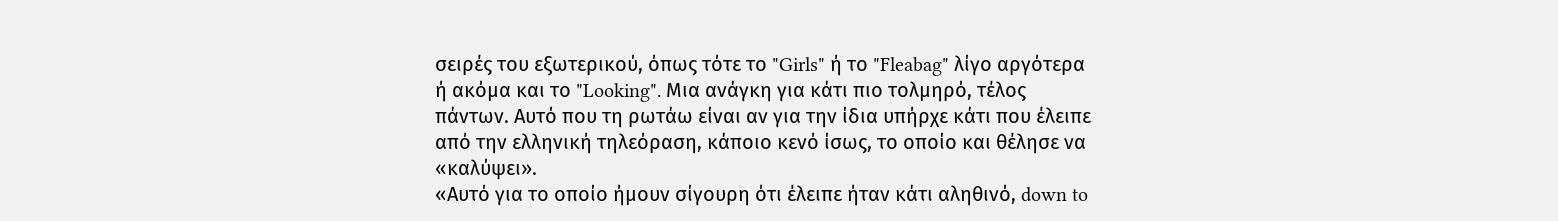σειρές του εξωτερικού, όπως τότε το "Girls" ή το "Fleabag" λίγο αργότερα ή ακόμα και το "Looking". Μια ανάγκη για κάτι πιο τολμηρό, τέλος πάντων. Αυτό που τη ρωτάω είναι αν για την ίδια υπήρχε κάτι που έλειπε από την ελληνική τηλεόραση, κάποιο κενό ίσως, το οποίο και θέλησε να «καλύψει».
«Αυτό για το οποίο ήμουν σίγουρη ότι έλειπε ήταν κάτι αληθινό, down to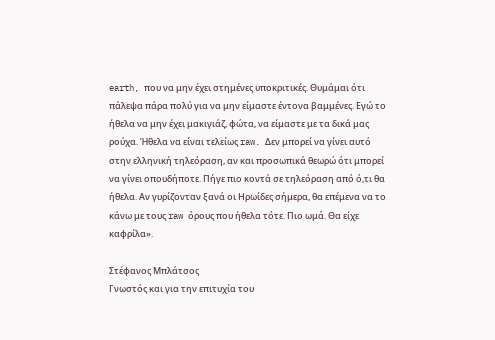earth, που να μην έχει στημένες υποκριτικές. Θυμάμαι ότι πάλεψα πάρα πολύ για να μην είμαστε έντονα βαμμένες. Εγώ το ήθελα να μην έχει μακιγιάζ, φώτα, να είμαστε με τα δικά μας ρούχα. Ήθελα να είναι τελείως raw. Δεν μπορεί να γίνει αυτό στην ελληνική τηλεόραση, αν και προσωπικά θεωρώ ότι μπορεί να γίνει οπουδήποτε. Πήγε πιο κοντά σε τηλεόραση από ό,τι θα ήθελα. Αν γυρίζονταν ξανά οι Ηρωίδες σήμερα, θα επέμενα να το κάνω με τους raw όρους που ήθελα τότε. Πιο ωμά. Θα είχε καφρίλα».

Στέφανος Μπλάτσος
Γνωστός και για την επιτυχία του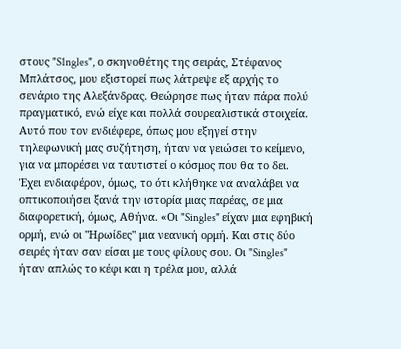στους "S1ngles", ο σκηνοθέτης της σειράς, Στέφανος Μπλάτσος, μου εξιστορεί πως λάτρεψε εξ αρχής το σενάριο της Αλεξάνδρας. Θεώρησε πως ήταν πάρα πολύ πραγματικό, ενώ είχε και πολλά σουρεαλιστικά στοιχεία. Αυτό που τον ενδιέφερε, όπως μου εξηγεί στην τηλεφωνική μας συζήτηση, ήταν να γειώσει το κείμενο, για να μπορέσει να ταυτιστεί ο κόσμος που θα το δει.
Έχει ενδιαφέρον, όμως, το ότι κλήθηκε να αναλάβει να οπτικοποιήσει ξανά την ιστορία μιας παρέας, σε μια διαφορετική, όμως, Αθήνα. «Οι "Singles" είχαν μια εφηβική ορμή, ενώ οι "Ηρωίδες" μια νεανική ορμή. Και στις δύο σειρές ήταν σαν είσαι με τους φίλους σου. Οι "Singles" ήταν απλώς το κέφι και η τρέλα μου, αλλά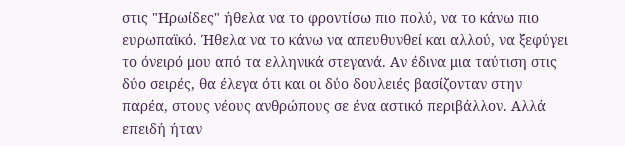στις "Ηρωίδες" ήθελα να το φροντίσω πιο πολύ, να το κάνω πιο ευρωπαϊκό. Ήθελα να το κάνω να απευθυνθεί και αλλού, να ξεφύγει το όνειρό μου από τα ελληνικά στεγανά. Αν έδινα μια ταύτιση στις δύο σειρές, θα έλεγα ότι και οι δύο δουλειές βασίζονταν στην παρέα, στους νέους ανθρώπους σε ένα αστικό περιβάλλον. Αλλά επειδή ήταν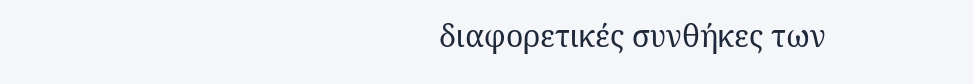διαφορετικές συνθήκες των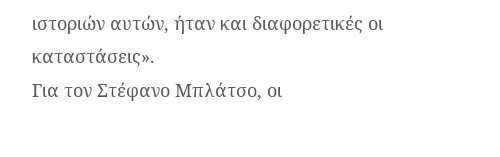ιστοριών αυτών, ήταν και διαφορετικές οι καταστάσεις».
Για τον Στέφανο Μπλάτσο, οι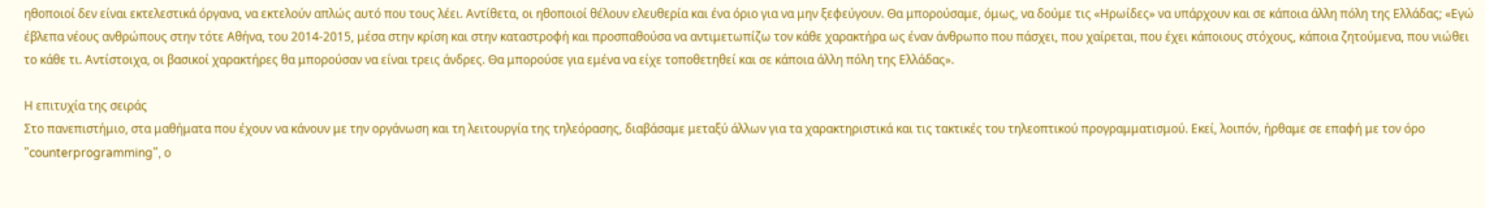ηθοποιοί δεν είναι εκτελεστικά όργανα, να εκτελούν απλώς αυτό που τους λέει. Αντίθετα, οι ηθοποιοί θέλουν ελευθερία και ένα όριο για να μην ξεφεύγουν. Θα μπορούσαμε, όμως, να δούμε τις «Ηρωίδες» να υπάρχουν και σε κάποια άλλη πόλη της Ελλάδας; «Εγώ έβλεπα νέους ανθρώπους στην τότε Αθήνα, του 2014-2015, μέσα στην κρίση και στην καταστροφή και προσπαθούσα να αντιμετωπίζω τον κάθε χαρακτήρα ως έναν άνθρωπο που πάσχει, που χαίρεται, που έχει κάποιους στόχους, κάποια ζητούμενα, που νιώθει το κάθε τι. Αντίστοιχα, οι βασικοί χαρακτήρες θα μπορούσαν να είναι τρεις άνδρες. Θα μπορούσε για εμένα να είχε τοποθετηθεί και σε κάποια άλλη πόλη της Ελλάδας».

Η επιτυχία της σειράς
Στο πανεπιστήμιο, στα μαθήματα που έχουν να κάνουν με την οργάνωση και τη λειτουργία της τηλεόρασης, διαβάσαμε μεταξύ άλλων για τα χαρακτηριστικά και τις τακτικές του τηλεοπτικού προγραμματισμού. Εκεί, λοιπόν, ήρθαμε σε επαφή με τον όρο "counterprogramming", ο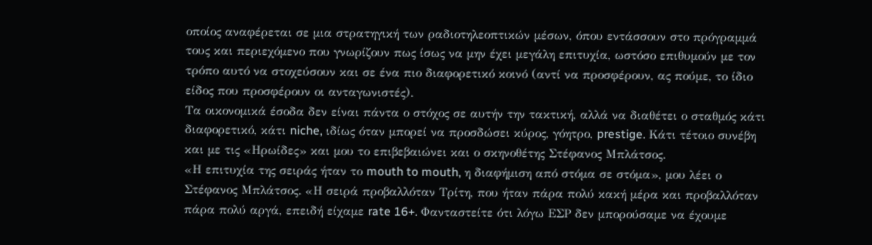οποίος αναφέρεται σε μια στρατηγική των ραδιοτηλεοπτικών μέσων, όπου εντάσσουν στο πρόγραμμά τους και περιεχόμενο που γνωρίζουν πως ίσως να μην έχει μεγάλη επιτυχία, ωστόσο επιθυμούν με τον τρόπο αυτό να στοχεύσουν και σε ένα πιο διαφορετικό κοινό (αντί να προσφέρουν, ας πούμε, το ίδιο είδος που προσφέρουν οι ανταγωνιστές).
Τα οικονομικά έσοδα δεν είναι πάντα ο στόχος σε αυτήν την τακτική, αλλά να διαθέτει ο σταθμός κάτι διαφορετικό, κάτι niche, ιδίως όταν μπορεί να προσδώσει κύρος, γόητρο, prestige. Κάτι τέτοιο συνέβη και με τις «Ηρωίδες» και μου το επιβεβαιώνει και ο σκηνοθέτης Στέφανος Μπλάτσος.
«Η επιτυχία της σειράς ήταν το mouth to mouth, η διαφήμιση από στόμα σε στόμα», μου λέει ο Στέφανος Μπλάτσος. «Η σειρά προβαλλόταν Τρίτη, που ήταν πάρα πολύ κακή μέρα και προβαλλόταν πάρα πολύ αργά, επειδή είχαμε rate 16+. Φανταστείτε ότι λόγω ΕΣΡ δεν μπορούσαμε να έχουμε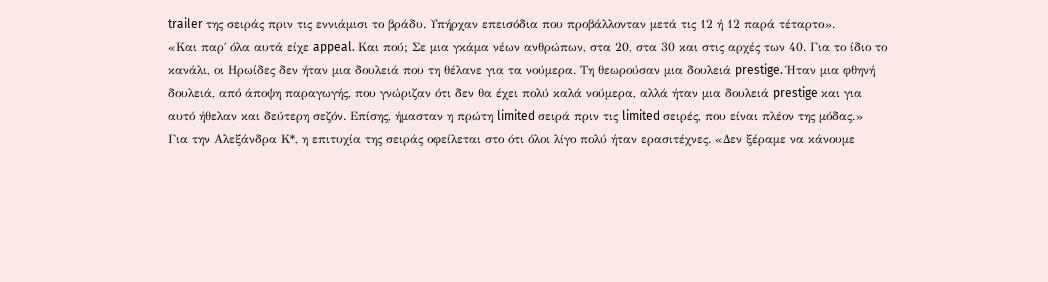trailer της σειράς πριν τις εννιάμισι το βράδυ. Υπήρχαν επεισόδια που προβάλλονταν μετά τις 12 ή 12 παρά τέταρτο».
«Και παρ΄ όλα αυτά είχε appeal. Και πού; Σε μια γκάμα νέων ανθρώπων, στα 20, στα 30 και στις αρχές των 40. Για το ίδιο το κανάλι, οι Ηρωίδες δεν ήταν μια δουλειά που τη θέλανε για τα νούμερα. Τη θεωρούσαν μια δουλειά prestige. Ήταν μια φθηνή δουλειά, από άποψη παραγωγής, που γνώριζαν ότι δεν θα έχει πολύ καλά νούμερα, αλλά ήταν μια δουλειά prestige και για αυτό ήθελαν και δεύτερη σεζόν. Επίσης, ήμασταν η πρώτη limited σειρά πριν τις limited σειρές, που είναι πλέον της μόδας.»
Για την Αλεξάνδρα Κ*, η επιτυχία της σειράς οφείλεται στο ότι όλοι λίγο πολύ ήταν ερασιτέχνες. «Δεν ξέραμε να κάνουμε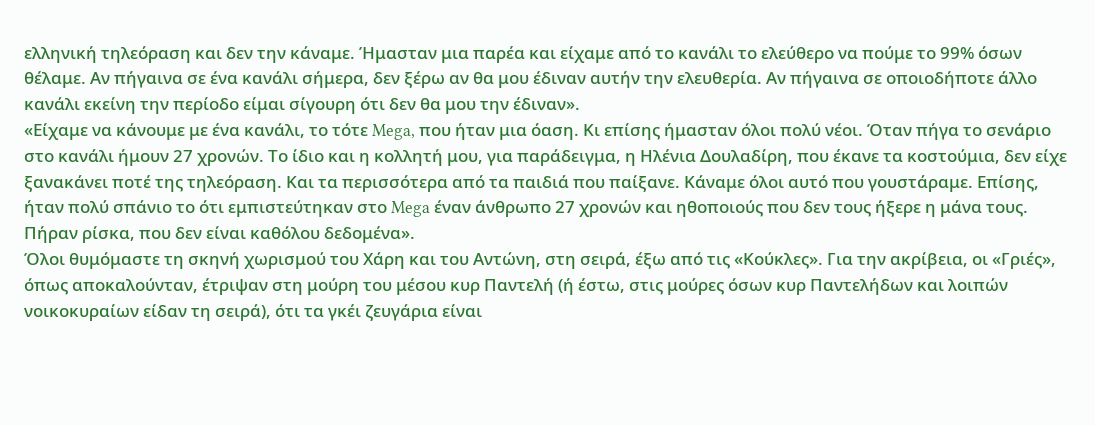ελληνική τηλεόραση και δεν την κάναμε. Ήμασταν μια παρέα και είχαμε από το κανάλι το ελεύθερο να πούμε το 99% όσων θέλαμε. Αν πήγαινα σε ένα κανάλι σήμερα, δεν ξέρω αν θα μου έδιναν αυτήν την ελευθερία. Αν πήγαινα σε οποιοδήποτε άλλο κανάλι εκείνη την περίοδο είμαι σίγουρη ότι δεν θα μου την έδιναν».
«Είχαμε να κάνουμε με ένα κανάλι, το τότε Mega, που ήταν μια όαση. Κι επίσης ήμασταν όλοι πολύ νέοι. Όταν πήγα το σενάριο στο κανάλι ήμουν 27 χρονών. Το ίδιο και η κολλητή μου, για παράδειγμα, η Ηλένια Δουλαδίρη, που έκανε τα κοστούμια, δεν είχε ξανακάνει ποτέ της τηλεόραση. Και τα περισσότερα από τα παιδιά που παίξανε. Κάναμε όλοι αυτό που γουστάραμε. Επίσης, ήταν πολύ σπάνιο το ότι εμπιστεύτηκαν στο Mega έναν άνθρωπο 27 χρονών και ηθοποιούς που δεν τους ήξερε η μάνα τους. Πήραν ρίσκα, που δεν είναι καθόλου δεδομένα».
Όλοι θυμόμαστε τη σκηνή χωρισμού του Χάρη και του Αντώνη, στη σειρά, έξω από τις «Κούκλες». Για την ακρίβεια, οι «Γριές», όπως αποκαλούνταν, έτριψαν στη μούρη του μέσου κυρ Παντελή (ή έστω, στις μούρες όσων κυρ Παντελήδων και λοιπών νοικοκυραίων είδαν τη σειρά), ότι τα γκέι ζευγάρια είναι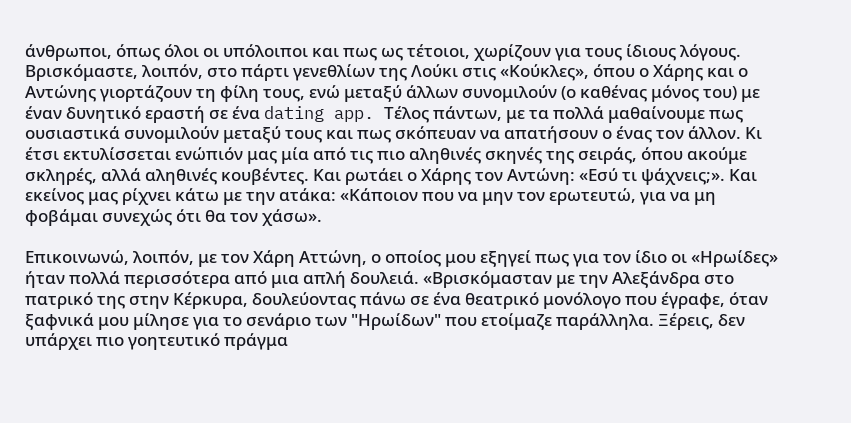άνθρωποι, όπως όλοι οι υπόλοιποι και πως ως τέτοιοι, χωρίζουν για τους ίδιους λόγους.
Βρισκόμαστε, λοιπόν, στο πάρτι γενεθλίων της Λούκι στις «Κούκλες», όπου ο Χάρης και ο Αντώνης γιορτάζουν τη φίλη τους, ενώ μεταξύ άλλων συνομιλούν (ο καθένας μόνος του) με έναν δυνητικό εραστή σε ένα dating app. Τέλος πάντων, με τα πολλά μαθαίνουμε πως ουσιαστικά συνομιλούν μεταξύ τους και πως σκόπευαν να απατήσουν ο ένας τον άλλον. Κι έτσι εκτυλίσσεται ενώπιόν μας μία από τις πιο αληθινές σκηνές της σειράς, όπου ακούμε σκληρές, αλλά αληθινές κουβέντες. Και ρωτάει ο Χάρης τον Αντώνη: «Εσύ τι ψάχνεις;». Και εκείνος μας ρίχνει κάτω με την ατάκα: «Κάποιον που να μην τον ερωτευτώ, για να μη φοβάμαι συνεχώς ότι θα τον χάσω».

Επικοινωνώ, λοιπόν, με τον Χάρη Αττώνη, ο οποίος μου εξηγεί πως για τον ίδιο οι «Ηρωίδες» ήταν πολλά περισσότερα από μια απλή δουλειά. «Βρισκόμασταν με την Αλεξάνδρα στο πατρικό της στην Κέρκυρα, δουλεύοντας πάνω σε ένα θεατρικό μονόλογο που έγραφε, όταν ξαφνικά μου μίλησε για το σενάριο των "Ηρωίδων" που ετοίμαζε παράλληλα. Ξέρεις, δεν υπάρχει πιο γοητευτικό πράγμα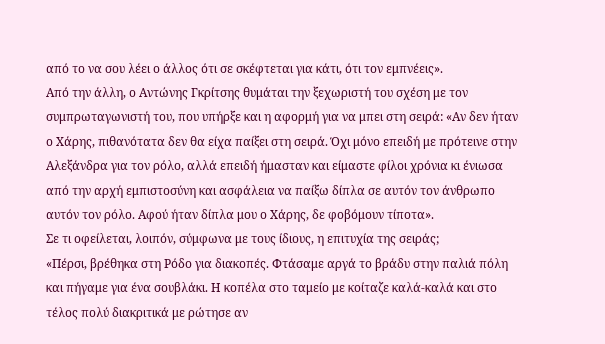από το να σου λέει ο άλλος ότι σε σκέφτεται για κάτι, ότι τον εμπνέεις».
Από την άλλη, ο Αντώνης Γκρίτσης θυμάται την ξεχωριστή του σχέση με τον συμπρωταγωνιστή του, που υπήρξε και η αφορμή για να μπει στη σειρά: «Αν δεν ήταν ο Χάρης, πιθανότατα δεν θα είχα παίξει στη σειρά. Όχι μόνο επειδή με πρότεινε στην Αλεξάνδρα για τον ρόλο, αλλά επειδή ήμασταν και είμαστε φίλοι χρόνια κι ένιωσα από την αρχή εμπιστοσύνη και ασφάλεια να παίξω δίπλα σε αυτόν τον άνθρωπο αυτόν τον ρόλο. Αφού ήταν δίπλα μου ο Χάρης, δε φοβόμουν τίποτα».
Σε τι οφείλεται, λοιπόν, σύμφωνα με τους ίδιους, η επιτυχία της σειράς;
«Πέρσι, βρέθηκα στη Ρόδο για διακοπές. Φτάσαμε αργά το βράδυ στην παλιά πόλη και πήγαμε για ένα σουβλάκι. Η κοπέλα στο ταμείο με κοίταζε καλά-καλά και στο τέλος πολύ διακριτικά με ρώτησε αν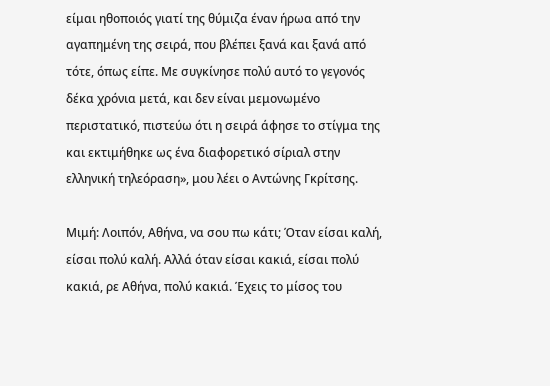είμαι ηθοποιός γιατί της θύμιζα έναν ήρωα από την αγαπημένη της σειρά, που βλέπει ξανά και ξανά από τότε, όπως είπε. Με συγκίνησε πολύ αυτό το γεγονός δέκα χρόνια μετά, και δεν είναι μεμονωμένο περιστατικό, πιστεύω ότι η σειρά άφησε το στίγμα της και εκτιμήθηκε ως ένα διαφορετικό σίριαλ στην ελληνική τηλεόραση», μου λέει ο Αντώνης Γκρίτσης.

Μιμή: Λοιπόν, Αθήνα, να σου πω κάτι; Όταν είσαι καλή, είσαι πολύ καλή. Αλλά όταν είσαι κακιά, είσαι πολύ κακιά, ρε Αθήνα, πολύ κακιά. Έχεις το μίσος του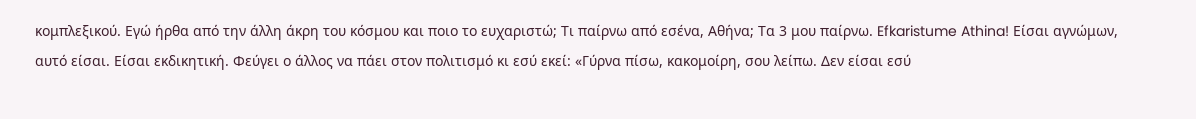κομπλεξικού. Εγώ ήρθα από την άλλη άκρη του κόσμου και ποιο το ευχαριστώ; Τι παίρνω από εσένα, Αθήνα; Τα 3 μου παίρνω. Efkaristume Athina! Είσαι αγνώμων, αυτό είσαι. Είσαι εκδικητική. Φεύγει ο άλλος να πάει στον πολιτισμό κι εσύ εκεί: «Γύρνα πίσω, κακομοίρη, σου λείπω. Δεν είσαι εσύ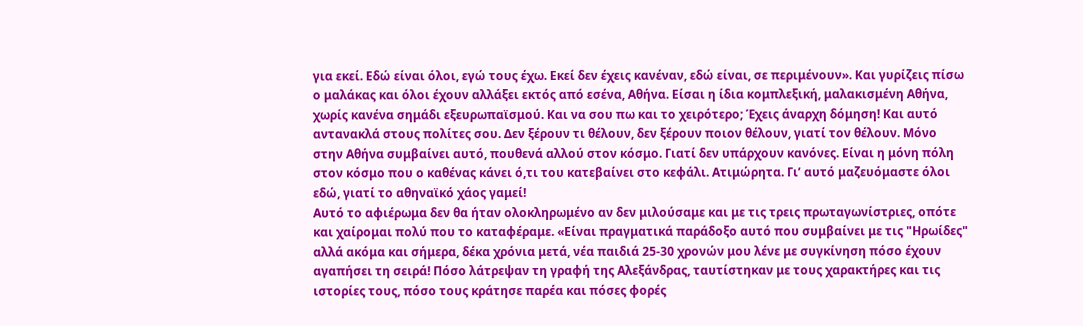για εκεί. Εδώ είναι όλοι, εγώ τους έχω. Εκεί δεν έχεις κανέναν, εδώ είναι, σε περιμένουν». Και γυρίζεις πίσω ο μαλάκας και όλοι έχουν αλλάξει εκτός από εσένα, Αθήνα. Είσαι η ίδια κομπλεξική, μαλακισμένη Αθήνα, χωρίς κανένα σημάδι εξευρωπαϊσμού. Και να σου πω και το χειρότερο; Έχεις άναρχη δόμηση! Και αυτό αντανακλά στους πολίτες σου. Δεν ξέρουν τι θέλουν, δεν ξέρουν ποιον θέλουν, γιατί τον θέλουν. Μόνο στην Αθήνα συμβαίνει αυτό, πουθενά αλλού στον κόσμο. Γιατί δεν υπάρχουν κανόνες. Είναι η μόνη πόλη στον κόσμο που ο καθένας κάνει ό,τι του κατεβαίνει στο κεφάλι. Ατιμώρητα. Γι’ αυτό μαζευόμαστε όλοι εδώ, γιατί το αθηναϊκό χάος γαμεί!
Αυτό το αφιέρωμα δεν θα ήταν ολοκληρωμένο αν δεν μιλούσαμε και με τις τρεις πρωταγωνίστριες, οπότε και χαίρομαι πολύ που το καταφέραμε. «Είναι πραγματικά παράδοξο αυτό που συμβαίνει με τις "Ηρωίδες" αλλά ακόμα και σήμερα, δέκα χρόνια μετά, νέα παιδιά 25-30 χρονών μου λένε με συγκίνηση πόσο έχουν αγαπήσει τη σειρά! Πόσο λάτρεψαν τη γραφή της Αλεξάνδρας, ταυτίστηκαν με τους χαρακτήρες και τις ιστορίες τους, πόσο τους κράτησε παρέα και πόσες φορές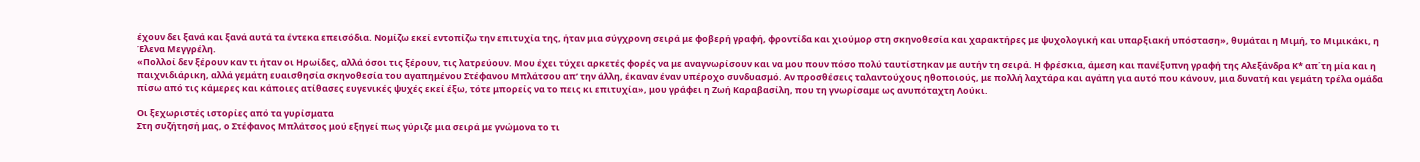έχουν δει ξανά και ξανά αυτά τα έντεκα επεισόδια. Νομίζω εκεί εντοπίζω την επιτυχία της, ήταν μια σύγχρονη σειρά με φοβερή γραφή, φροντίδα και χιούμορ στη σκηνοθεσία και χαρακτήρες με ψυχολογική και υπαρξιακή υπόσταση», θυμάται η Μιμή, το Μιμικάκι, η Έλενα Μεγγρέλη.
«Πολλοί δεν ξέρουν καν τι ήταν οι Ηρωίδες, αλλά όσοι τις ξέρουν, τις λατρεύουν. Μου έχει τύχει αρκετές φορές να με αναγνωρίσουν και να μου πουν πόσο πολύ ταυτίστηκαν με αυτήν τη σειρά. Η φρέσκια, άμεση και πανέξυπνη γραφή της Αλεξάνδρα Κ* απ΄τη μία και η παιχνιδιάρικη, αλλά γεμάτη ευαισθησία σκηνοθεσία του αγαπημένου Στέφανου Μπλάτσου απ’ την άλλη, έκαναν έναν υπέροχο συνδυασμό. Αν προσθέσεις ταλαντούχους ηθοποιούς, με πολλή λαχτάρα και αγάπη για αυτό που κάνουν, μια δυνατή και γεμάτη τρέλα ομάδα πίσω από τις κάμερες και κάποιες ατίθασες ευγενικές ψυχές εκεί έξω, τότε μπορείς να το πεις κι επιτυχία», μου γράφει η Ζωή Καραβασίλη, που τη γνωρίσαμε ως ανυπόταχτη Λούκι.

Οι ξεχωριστές ιστορίες από τα γυρίσματα
Στη συζήτησή μας, ο Στέφανος Μπλάτσος μού εξηγεί πως γύριζε μια σειρά με γνώμονα το τι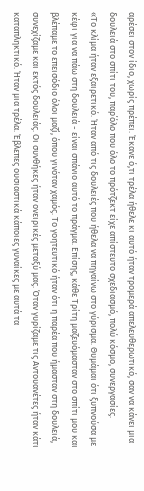αρέσει στον ίδιο, χωρίς πρέπει. Έκανε ό,τι τρέλα ήθελε κι αυτό ήταν τρομερά απελευθερωτικό, σαν να κάνει μια δουλειά στο σπίτι του, παρ΄όλο που όλο το πρότζεκτ είχε απίστευτο σχεδιασμό, πολύ κόσμο, συνεργασίες.
«Το κλίμα ήταν εξαιρετικό. Ήταν από τις δουλειές που ήθελα να πηγαίνω στο γύρισμα. Θυμάμαι ότι ξυπνούσα με κέφι για να πάω στη δουλειά - είναι σπάνιο αυτό το πράγμα. Επίσης, κάθε Τρίτη μαζευόμασταν στο σπίτι μου και βλέπαμε το επεισόδιο όλοι μαζί, όπου γινόταν χαμός. Το γοητευτικό ήταν ότι η παρέα που ήμασταν στη δουλειά, συνεχίζαμε και εκτός δουλειάς. Οι συνθήκες ήταν ονειρικές μεταξύ μας. Όταν γυρίζαμε τις Αντουανέτες ήταν κάτι καταπληκτικό. Ήταν μια τρέλα. Έβλεπες ουσιαστικά κάποιες γυναίκες με αυτά τα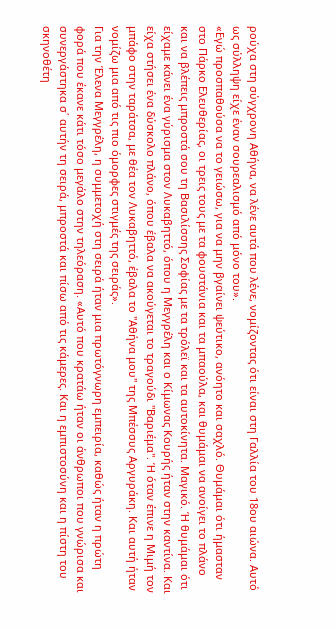ρούχα στη σύγχρονη Αθήνα, να λένε αυτά που λένε, νομίζοντας ότι είναι στη Γαλλία του 18ου αιώνα. Αυτό ως σύλληψη είχε έναν σουρεαλισμό από μόνο του».
«Εγώ προσπαθούσα να το γειώσω, για να μην βγαίνει ψεύτικο, ανόητο και σαχλό. Θυμάμαι ότι ήμασταν στο Πάρκο Ελευθερίας, οι τρεις τους με τα φουστάνια και τα μπαούλα, και θυμάμαι να ανοίγει το πλάνο και να βλέπεις μπροστά σου τη Βασιλίσσης Σοφίας με τα τρόλεϊ και τα αυτοκίνητα. Μαγικό. Ή θυμάμαι ότι είχαμε κάνει ένα γύρισμα στον Λυκαβηττό, όπου η Μεγγρέλη και ο Κίμωνας Κουρής ήταν στην καντίνα. Και είχα στήσει ένα δύσκολο πλάνο, όπου έβαλα να ακούγεται το τραγούδι "Βαριέμα". Ή όταν έπινε η Μιμή τον μπάφο στην ταράτσα, με θέα τον Λυκαβηττό, έβαλα το "Αθήνα μου" της Μπέσσυς Αργυράκη. Και αυτή ήταν νομίζω μια από τις πιο όμορφες στιγμές της σειράς».
Για την Έλενα Μεγγρέλη, η συμμετοχή στη σειρά ήταν μια πρωτόγνωρη εμπειρία, καθώς ήταν η πρώτη φορά που έκανε κάτι τόσο μεγάλο στην τηλεόραση. «Αυτό που κρατάω ήταν οι άνθρωποι που γνώρισα και συνεργάστηκα σ΄ αυτήν τη σειρά, μπροστά και πίσω από τις κάμερες. Και η εμπιστοσύνη και η πίστη του σκηνοθέτη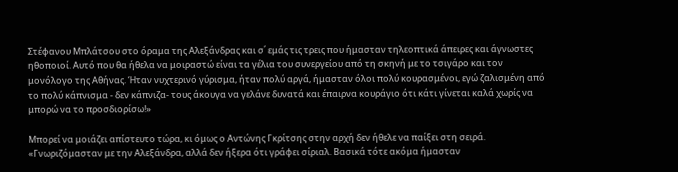Στέφανου Μπλάτσου στο όραμα της Αλεξάνδρας και σ΄ εμάς τις τρεις που ήμασταν τηλεοπτικά άπειρες και άγνωστες ηθοποιοί. Αυτό που θα ήθελα να μοιραστώ είναι τα γέλια του συνεργείου από τη σκηνή με το τσιγάρο και τον μονόλογο της Αθήνας. Ήταν νυχτερινό γύρισμα, ήταν πολύ αργά, ήμασταν όλοι πολύ κουρασμένοι, εγώ ζαλισμένη από το πολύ κάπνισμα - δεν κάπνιζα- τους άκουγα να γελάνε δυνατά και έπαιρνα κουράγιο ότι κάτι γίνεται καλά χωρίς να μπορώ να το προσδιορίσω!»

Μπορεί να μοιάζει απίστευτο τώρα, κι όμως ο Αντώνης Γκρίτσης στην αρχή δεν ήθελε να παίξει στη σειρά. «Γνωριζόμασταν με την Αλεξάνδρα, αλλά δεν ήξερα ότι γράφει σίριαλ. Βασικά τότε ακόμα ήμασταν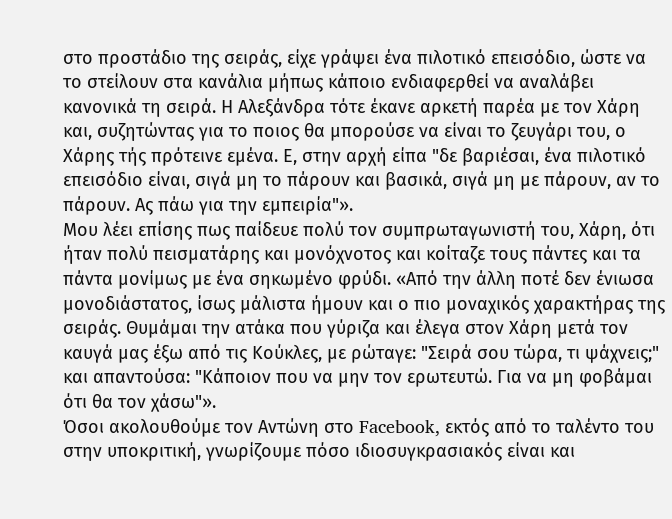στο προστάδιο της σειράς, είχε γράψει ένα πιλοτικό επεισόδιο, ώστε να το στείλουν στα κανάλια μήπως κάποιο ενδιαφερθεί να αναλάβει κανονικά τη σειρά. Η Αλεξάνδρα τότε έκανε αρκετή παρέα με τον Χάρη και, συζητώντας για το ποιος θα μπορούσε να είναι το ζευγάρι του, ο Χάρης τής πρότεινε εμένα. Ε, στην αρχή είπα "δε βαριέσαι, ένα πιλοτικό επεισόδιο είναι, σιγά μη το πάρουν και βασικά, σιγά μη με πάρουν, αν το πάρουν. Ας πάω για την εμπειρία"».
Μου λέει επίσης πως παίδευε πολύ τον συμπρωταγωνιστή του, Χάρη, ότι ήταν πολύ πεισματάρης και μονόχνοτος και κοίταζε τους πάντες και τα πάντα μονίμως με ένα σηκωμένο φρύδι. «Από την άλλη ποτέ δεν ένιωσα μονοδιάστατος, ίσως μάλιστα ήμουν και ο πιο μοναχικός χαρακτήρας της σειράς. Θυμάμαι την ατάκα που γύριζα και έλεγα στον Χάρη μετά τον καυγά μας έξω από τις Κούκλες, με ρώταγε: "Σειρά σου τώρα, τι ψάχνεις;" και απαντούσα: "Κάποιον που να μην τον ερωτευτώ. Για να μη φοβάμαι ότι θα τον χάσω"».
Όσοι ακολουθούμε τον Αντώνη στο Facebook, εκτός από το ταλέντο του στην υποκριτική, γνωρίζουμε πόσο ιδιοσυγκρασιακός είναι και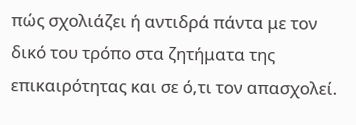πώς σχολιάζει ή αντιδρά πάντα με τον δικό του τρόπο στα ζητήματα της επικαιρότητας και σε ό,τι τον απασχολεί.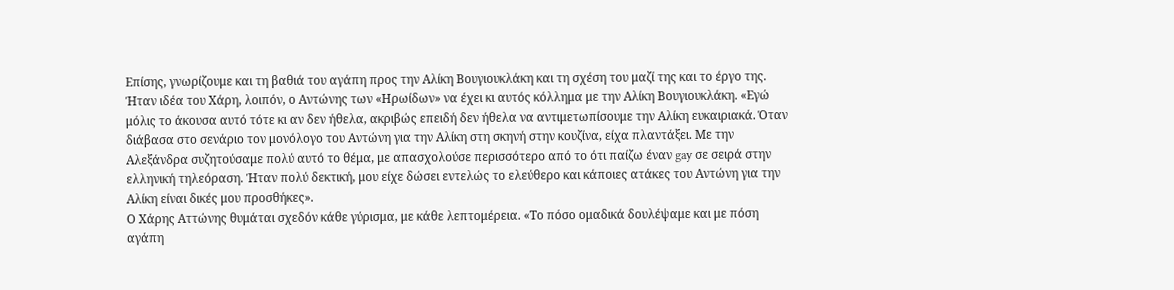Επίσης, γνωρίζουμε και τη βαθιά του αγάπη προς την Αλίκη Βουγιουκλάκη και τη σχέση του μαζί της και το έργο της. Ήταν ιδέα του Χάρη, λοιπόν, ο Αντώνης των «Ηρωίδων» να έχει κι αυτός κόλλημα με την Αλίκη Βουγιουκλάκη. «Εγώ μόλις το άκουσα αυτό τότε κι αν δεν ήθελα, ακριβώς επειδή δεν ήθελα να αντιμετωπίσουμε την Αλίκη ευκαιριακά. Όταν διάβασα στο σενάριο τον μονόλογο του Αντώνη για την Αλίκη στη σκηνή στην κουζίνα, είχα πλαντάξει. Με την Αλεξάνδρα συζητούσαμε πολύ αυτό το θέμα, με απασχολούσε περισσότερο από το ότι παίζω έναν gay σε σειρά στην ελληνική τηλεόραση. Ήταν πολύ δεκτική, μου είχε δώσει εντελώς το ελεύθερο και κάποιες ατάκες του Αντώνη για την Αλίκη είναι δικές μου προσθήκες».
Ο Χάρης Αττώνης θυμάται σχεδόν κάθε γύρισμα, με κάθε λεπτομέρεια. «Το πόσο ομαδικά δουλέψαμε και με πόση αγάπη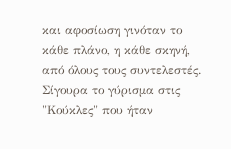και αφοσίωση γινόταν το κάθε πλάνο, η κάθε σκηνή, από όλους τους συντελεστές. Σίγουρα το γύρισμα στις "Κούκλες" που ήταν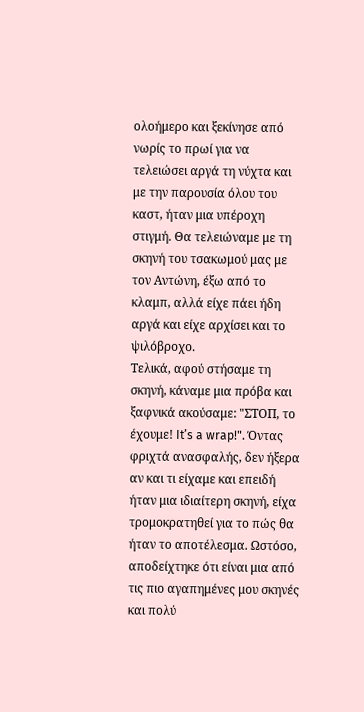ολοήμερο και ξεκίνησε από νωρίς το πρωί για να τελειώσει αργά τη νύχτα και με την παρουσία όλου του καστ, ήταν μια υπέροχη στιγμή. Θα τελειώναμε με τη σκηνή του τσακωμού μας με τον Αντώνη, έξω από το κλαμπ, αλλά είχε πάει ήδη αργά και είχε αρχίσει και το ψιλόβροχο.
Τελικά, αφού στήσαμε τη σκηνή, κάναμε μια πρόβα και ξαφνικά ακούσαμε: "ΣΤΟΠ, το έχουμε! It’s a wrap!". Όντας φριχτά ανασφαλής, δεν ήξερα αν και τι είχαμε και επειδή ήταν μια ιδιαίτερη σκηνή, είχα τρομοκρατηθεί για το πώς θα ήταν το αποτέλεσμα. Ωστόσο, αποδείχτηκε ότι είναι μια από τις πιο αγαπημένες μου σκηνές και πολύ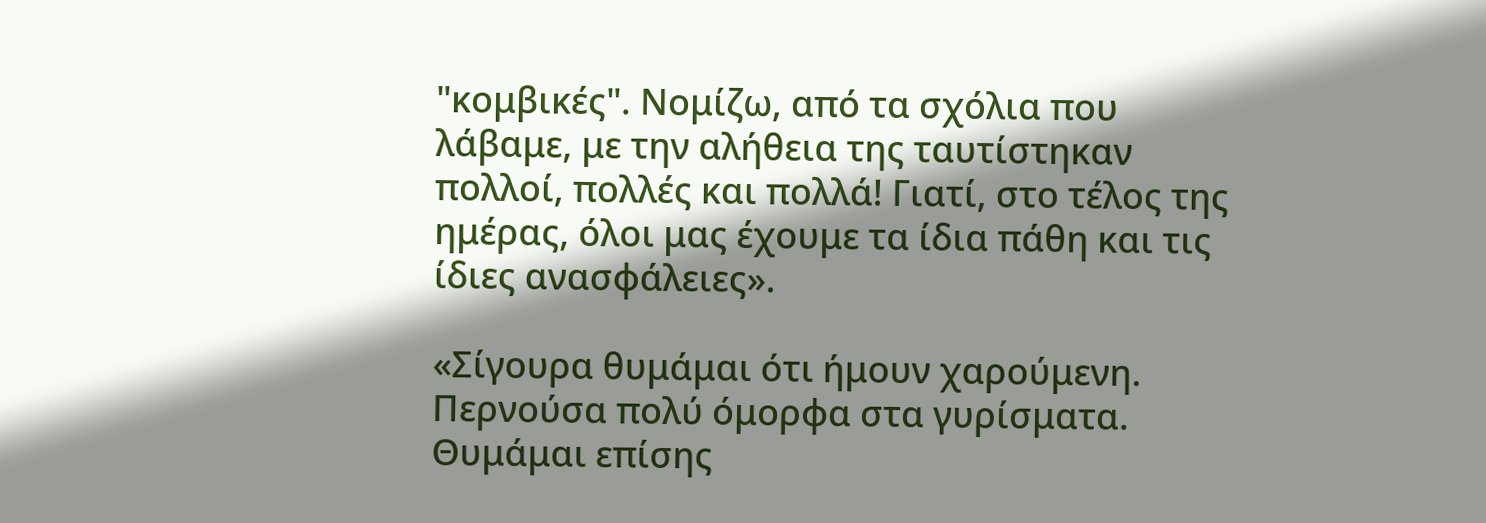"κομβικές". Νομίζω, από τα σχόλια που λάβαμε, με την αλήθεια της ταυτίστηκαν πολλοί, πολλές και πολλά! Γιατί, στο τέλος της ημέρας, όλοι μας έχουμε τα ίδια πάθη και τις ίδιες ανασφάλειες».

«Σίγουρα θυμάμαι ότι ήμουν χαρούμενη. Περνούσα πολύ όμορφα στα γυρίσματα. Θυμάμαι επίσης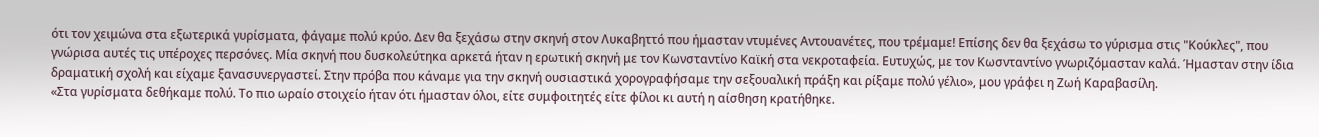ότι τον χειμώνα στα εξωτερικά γυρίσματα, φάγαμε πολύ κρύο. Δεν θα ξεχάσω στην σκηνή στον Λυκαβηττό που ήμασταν ντυμένες Αντουανέτες, που τρέμαμε! Επίσης δεν θα ξεχάσω το γύρισμα στις "Κούκλες", που γνώρισα αυτές τις υπέροχες περσόνες. Μία σκηνή που δυσκολεύτηκα αρκετά ήταν η ερωτική σκηνή με τον Κωνσταντίνο Καϊκή στα νεκροταφεία. Ευτυχώς, με τον Κωσνταντίνο γνωριζόμασταν καλά. Ήμασταν στην ίδια δραματική σχολή και είχαμε ξανασυνεργαστεί. Στην πρόβα που κάναμε για την σκηνή ουσιαστικά χορογραφήσαμε την σεξουαλική πράξη και ρίξαμε πολύ γέλιο», μου γράφει η Ζωή Καραβασίλη.
«Στα γυρίσματα δεθήκαμε πολύ. Το πιο ωραίο στοιχείο ήταν ότι ήμασταν όλοι, είτε συμφοιτητές είτε φίλοι κι αυτή η αίσθηση κρατήθηκε.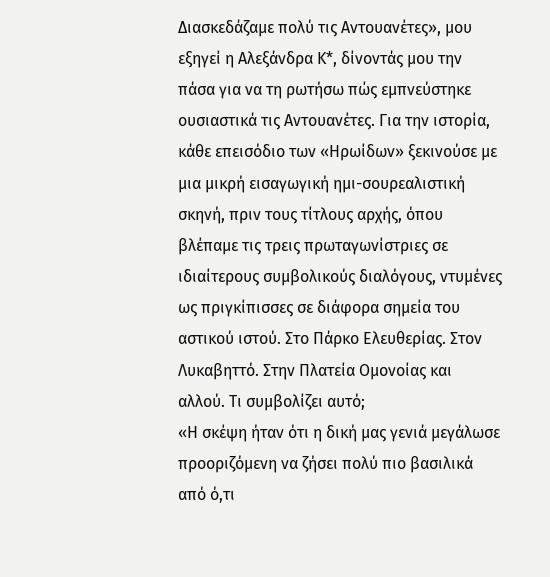Διασκεδάζαμε πολύ τις Αντουανέτες», μου εξηγεί η Αλεξάνδρα Κ*, δίνοντάς μου την πάσα για να τη ρωτήσω πώς εμπνεύστηκε ουσιαστικά τις Αντουανέτες. Για την ιστορία, κάθε επεισόδιο των «Ηρωίδων» ξεκινούσε με μια μικρή εισαγωγική ημι-σουρεαλιστική σκηνή, πριν τους τίτλους αρχής, όπου βλέπαμε τις τρεις πρωταγωνίστριες σε ιδιαίτερους συμβολικούς διαλόγους, ντυμένες ως πριγκίπισσες σε διάφορα σημεία του αστικού ιστού. Στο Πάρκο Ελευθερίας. Στον Λυκαβηττό. Στην Πλατεία Ομονοίας και αλλού. Τι συμβολίζει αυτό;
«Η σκέψη ήταν ότι η δική μας γενιά μεγάλωσε προοριζόμενη να ζήσει πολύ πιο βασιλικά από ό,τι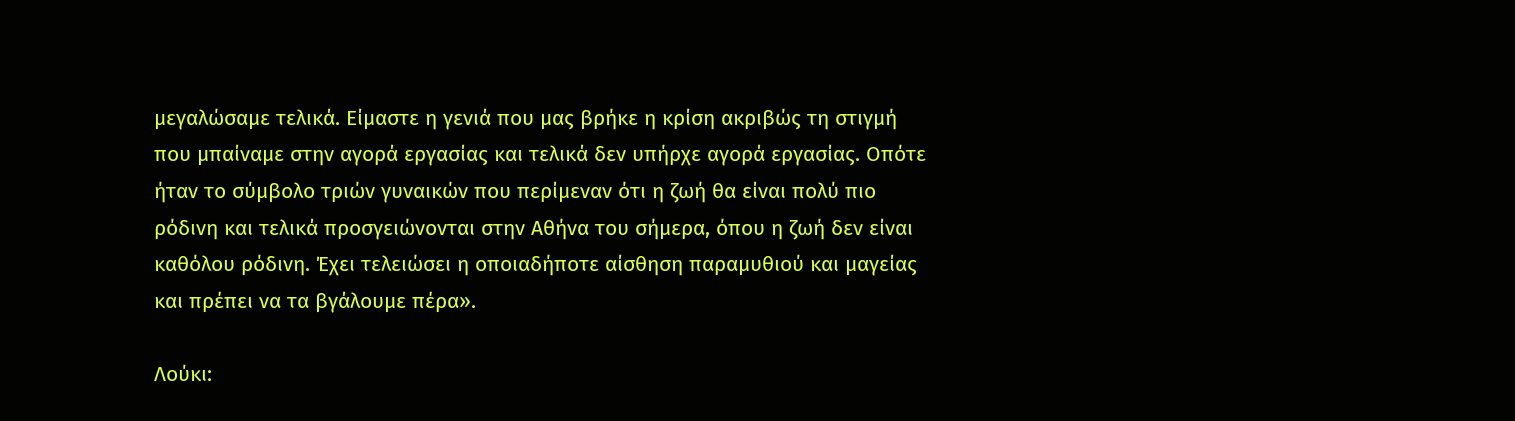μεγαλώσαμε τελικά. Είμαστε η γενιά που μας βρήκε η κρίση ακριβώς τη στιγμή που μπαίναμε στην αγορά εργασίας και τελικά δεν υπήρχε αγορά εργασίας. Οπότε ήταν το σύμβολο τριών γυναικών που περίμεναν ότι η ζωή θα είναι πολύ πιο ρόδινη και τελικά προσγειώνονται στην Αθήνα του σήμερα, όπου η ζωή δεν είναι καθόλου ρόδινη. Έχει τελειώσει η οποιαδήποτε αίσθηση παραμυθιού και μαγείας και πρέπει να τα βγάλουμε πέρα».

Λούκι: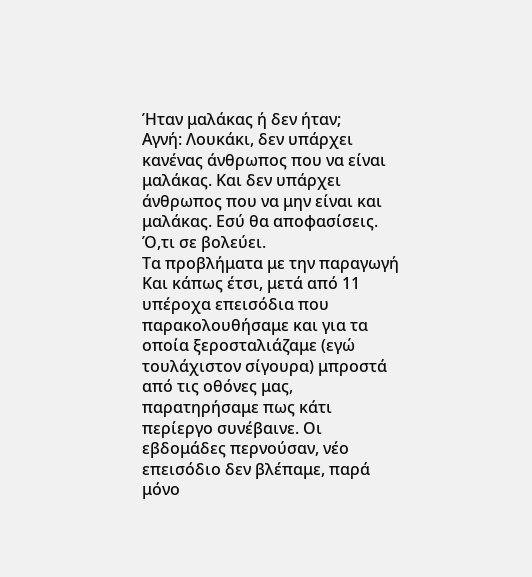Ήταν μαλάκας ή δεν ήταν;
Αγνή: Λουκάκι, δεν υπάρχει κανένας άνθρωπος που να είναι μαλάκας. Και δεν υπάρχει άνθρωπος που να μην είναι και μαλάκας. Εσύ θα αποφασίσεις. Ό,τι σε βολεύει.
Τα προβλήματα με την παραγωγή
Και κάπως έτσι, μετά από 11 υπέροχα επεισόδια που παρακολουθήσαμε και για τα οποία ξεροσταλιάζαμε (εγώ τουλάχιστον σίγουρα) μπροστά από τις οθόνες μας, παρατηρήσαμε πως κάτι περίεργο συνέβαινε. Οι εβδομάδες περνούσαν, νέο επεισόδιο δεν βλέπαμε, παρά μόνο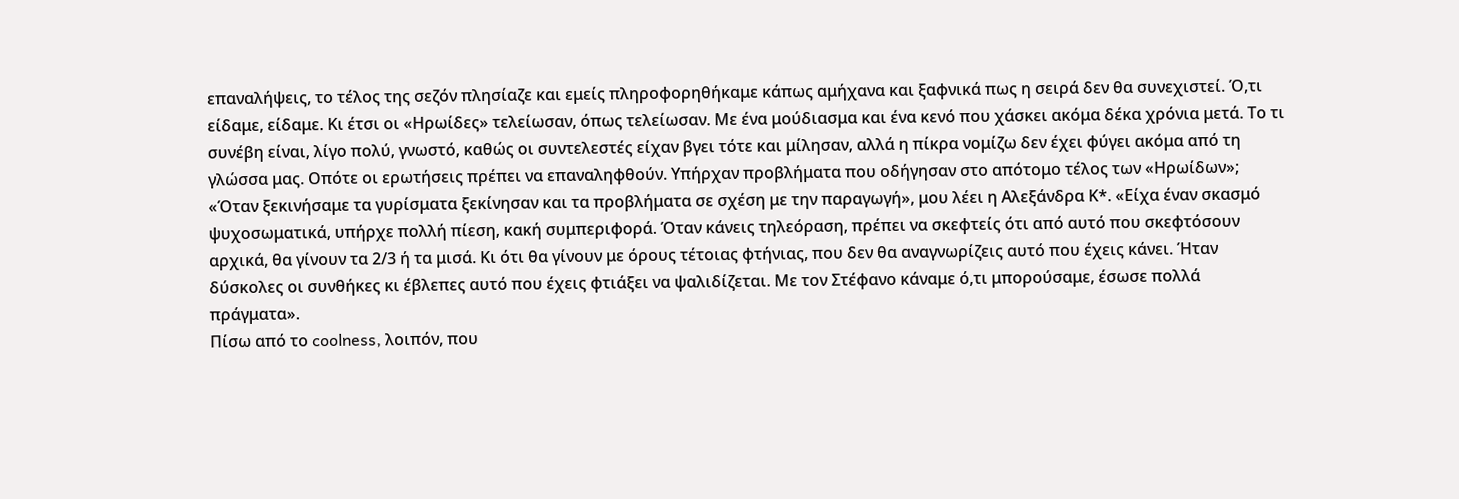επαναλήψεις, το τέλος της σεζόν πλησίαζε και εμείς πληροφορηθήκαμε κάπως αμήχανα και ξαφνικά πως η σειρά δεν θα συνεχιστεί. Ό,τι είδαμε, είδαμε. Κι έτσι οι «Ηρωίδες» τελείωσαν, όπως τελείωσαν. Με ένα μούδιασμα και ένα κενό που χάσκει ακόμα δέκα χρόνια μετά. Το τι συνέβη είναι, λίγο πολύ, γνωστό, καθώς οι συντελεστές είχαν βγει τότε και μίλησαν, αλλά η πίκρα νομίζω δεν έχει φύγει ακόμα από τη γλώσσα μας. Οπότε οι ερωτήσεις πρέπει να επαναληφθούν. Υπήρχαν προβλήματα που οδήγησαν στο απότομο τέλος των «Ηρωίδων»;
«Όταν ξεκινήσαμε τα γυρίσματα ξεκίνησαν και τα προβλήματα σε σχέση με την παραγωγή», μου λέει η Αλεξάνδρα Κ*. «Είχα έναν σκασμό ψυχοσωματικά, υπήρχε πολλή πίεση, κακή συμπεριφορά. Όταν κάνεις τηλεόραση, πρέπει να σκεφτείς ότι από αυτό που σκεφτόσουν αρχικά, θα γίνουν τα 2/3 ή τα μισά. Κι ότι θα γίνουν με όρους τέτοιας φτήνιας, που δεν θα αναγνωρίζεις αυτό που έχεις κάνει. Ήταν δύσκολες οι συνθήκες κι έβλεπες αυτό που έχεις φτιάξει να ψαλιδίζεται. Με τον Στέφανο κάναμε ό,τι μπορούσαμε, έσωσε πολλά πράγματα».
Πίσω από το coolness, λοιπόν, που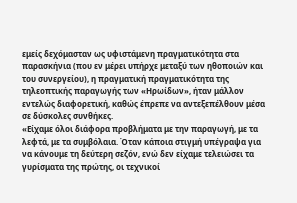εμείς δεχόμασταν ως υφιστάμενη πραγματικότητα στα παρασκήνια (που εν μέρει υπήρχε μεταξύ των ηθοποιών και του συνεργείου), η πραγματική πραγματικότητα της τηλεοπτικής παραγωγής των «Ηρωίδων», ήταν μάλλον εντελώς διαφορετική, καθώς έπρεπε να αντεξεπέλθουν μέσα σε δύσκολες συνθήκες.
«Είχαμε όλοι διάφορα προβλήματα με την παραγωγή, με τα λεφτά, με τα συμβόλαια. Όταν κάποια στιγμή υπέγραψα για να κάνουμε τη δεύτερη σεζόν, ενώ δεν είχαμε τελειώσει τα γυρίσματα της πρώτης, οι τεχνικοί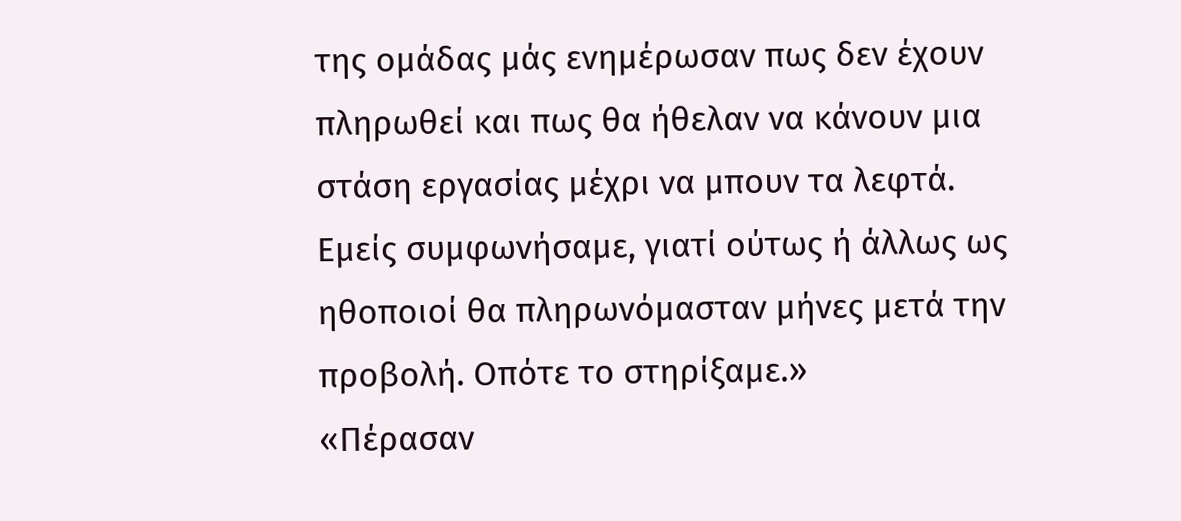της ομάδας μάς ενημέρωσαν πως δεν έχουν πληρωθεί και πως θα ήθελαν να κάνουν μια στάση εργασίας μέχρι να μπουν τα λεφτά. Εμείς συμφωνήσαμε, γιατί ούτως ή άλλως ως ηθοποιοί θα πληρωνόμασταν μήνες μετά την προβολή. Οπότε το στηρίξαμε.»
«Πέρασαν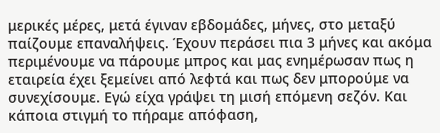μερικές μέρες, μετά έγιναν εβδομάδες, μήνες, στο μεταξύ παίζουμε επαναλήψεις. Έχουν περάσει πια 3 μήνες και ακόμα περιμένουμε να πάρουμε μπρος και μας ενημέρωσαν πως η εταιρεία έχει ξεμείνει από λεφτά και πως δεν μπορούμε να συνεχίσουμε. Εγώ είχα γράψει τη μισή επόμενη σεζόν. Και κάποια στιγμή το πήραμε απόφαση,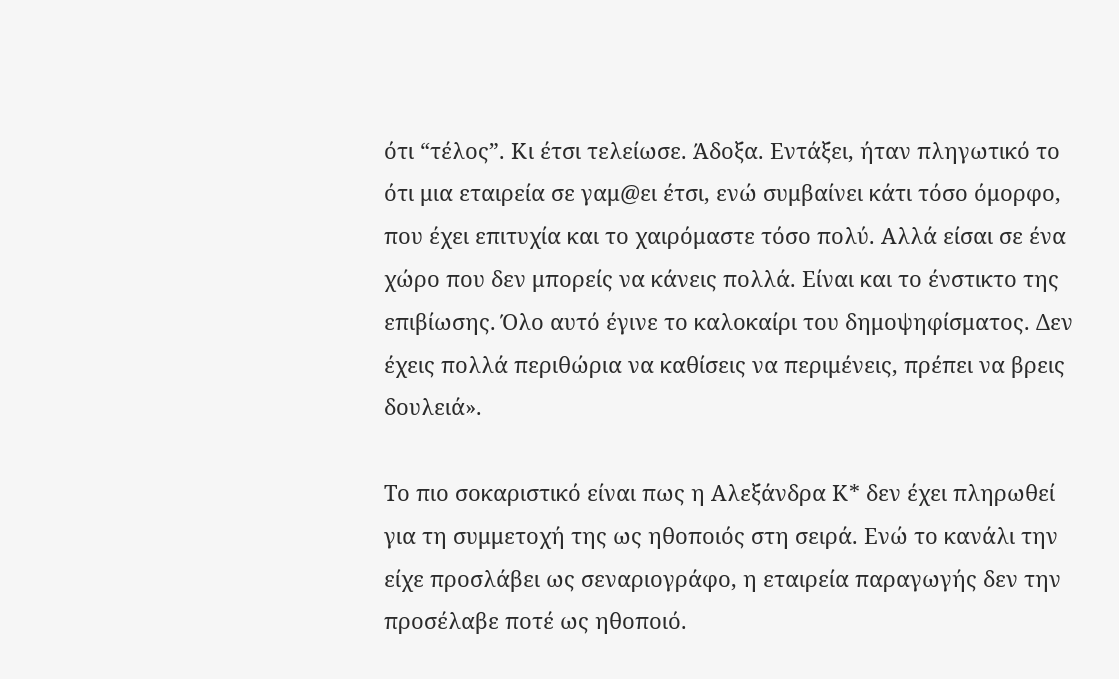ότι “τέλος”. Κι έτσι τελείωσε. Άδοξα. Εντάξει, ήταν πληγωτικό το ότι μια εταιρεία σε γαμ@ει έτσι, ενώ συμβαίνει κάτι τόσο όμορφο, που έχει επιτυχία και το χαιρόμαστε τόσο πολύ. Αλλά είσαι σε ένα χώρο που δεν μπορείς να κάνεις πολλά. Είναι και το ένστικτο της επιβίωσης. Όλο αυτό έγινε το καλοκαίρι του δημοψηφίσματος. Δεν έχεις πολλά περιθώρια να καθίσεις να περιμένεις, πρέπει να βρεις δουλειά».

Το πιο σοκαριστικό είναι πως η Αλεξάνδρα Κ* δεν έχει πληρωθεί για τη συμμετοχή της ως ηθοποιός στη σειρά. Ενώ το κανάλι την είχε προσλάβει ως σεναριογράφο, η εταιρεία παραγωγής δεν την προσέλαβε ποτέ ως ηθοποιό.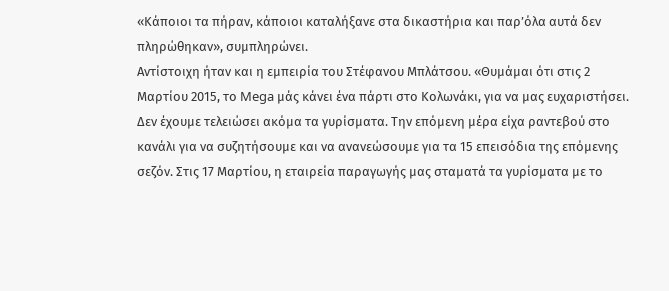«Κάποιοι τα πήραν, κάποιοι καταλήξανε στα δικαστήρια και παρ’όλα αυτά δεν πληρώθηκαν», συμπληρώνει.
Αντίστοιχη ήταν και η εμπειρία του Στέφανου Μπλάτσου. «Θυμάμαι ότι στις 2 Μαρτίου 2015, το Mega μάς κάνει ένα πάρτι στο Κολωνάκι, για να μας ευχαριστήσει. Δεν έχουμε τελειώσει ακόμα τα γυρίσματα. Την επόμενη μέρα είχα ραντεβού στο κανάλι για να συζητήσουμε και να ανανεώσουμε για τα 15 επεισόδια της επόμενης σεζόν. Στις 17 Μαρτίου, η εταιρεία παραγωγής μας σταματά τα γυρίσματα με το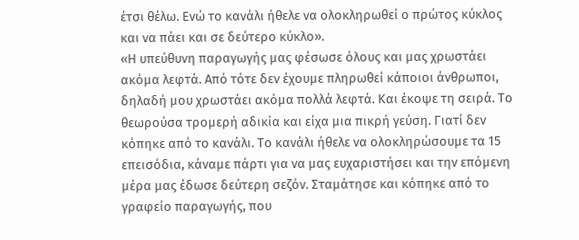έτσι θέλω. Ενώ το κανάλι ήθελε να ολοκληρωθεί ο πρώτος κύκλος και να πάει και σε δεύτερο κύκλο».
«Η υπεύθυνη παραγωγής μας φέσωσε όλους και μας χρωστάει ακόμα λεφτά. Από τότε δεν έχουμε πληρωθεί κάποιοι άνθρωποι, δηλαδή μου χρωστάει ακόμα πολλά λεφτά. Και έκοψε τη σειρά. Το θεωρούσα τρομερή αδικία και είχα μια πικρή γεύση. Γιατί δεν κόπηκε από το κανάλι. Το κανάλι ήθελε να ολοκληρώσουμε τα 15 επεισόδια, κάναμε πάρτι για να μας ευχαριστήσει και την επόμενη μέρα μας έδωσε δεύτερη σεζόν. Σταμάτησε και κόπηκε από το γραφείο παραγωγής, που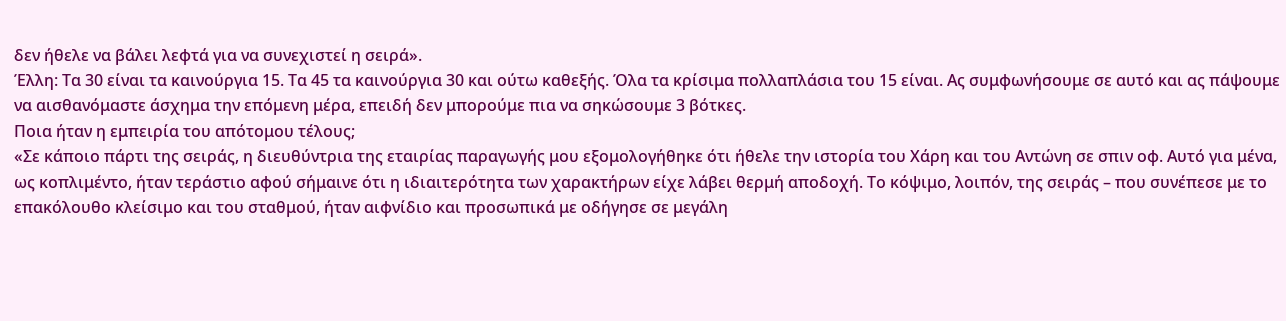δεν ήθελε να βάλει λεφτά για να συνεχιστεί η σειρά».
Έλλη: Τα 30 είναι τα καινούργια 15. Τα 45 τα καινούργια 30 και ούτω καθεξής. Όλα τα κρίσιμα πολλαπλάσια του 15 είναι. Ας συμφωνήσουμε σε αυτό και ας πάψουμε να αισθανόμαστε άσχημα την επόμενη μέρα, επειδή δεν μπορούμε πια να σηκώσουμε 3 βότκες.
Ποια ήταν η εμπειρία του απότομου τέλους;
«Σε κάποιο πάρτι της σειράς, η διευθύντρια της εταιρίας παραγωγής μου εξομολογήθηκε ότι ήθελε την ιστορία του Χάρη και του Αντώνη σε σπιν οφ. Αυτό για μένα, ως κοπλιμέντο, ήταν τεράστιο αφού σήμαινε ότι η ιδιαιτερότητα των χαρακτήρων είχε λάβει θερμή αποδοχή. Το κόψιμο, λοιπόν, της σειράς – που συνέπεσε με το επακόλουθο κλείσιμο και του σταθμού, ήταν αιφνίδιο και προσωπικά με οδήγησε σε μεγάλη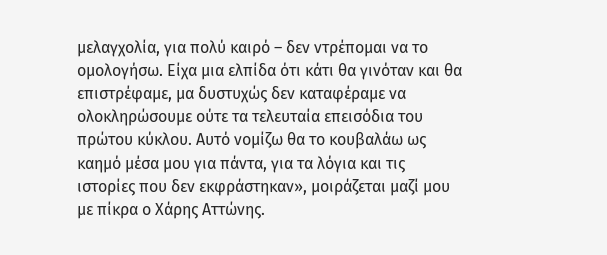μελαγχολία, για πολύ καιρό – δεν ντρέπομαι να το ομολογήσω. Είχα μια ελπίδα ότι κάτι θα γινόταν και θα επιστρέφαμε, μα δυστυχώς δεν καταφέραμε να ολοκληρώσουμε ούτε τα τελευταία επεισόδια του πρώτου κύκλου. Αυτό νομίζω θα το κουβαλάω ως καημό μέσα μου για πάντα, για τα λόγια και τις ιστορίες που δεν εκφράστηκαν», μοιράζεται μαζί μου με πίκρα ο Χάρης Αττώνης.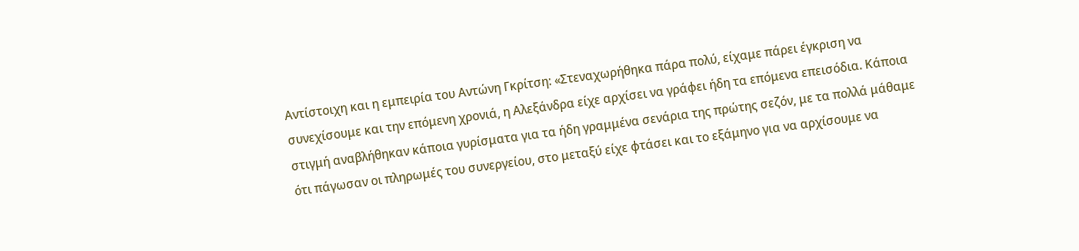Αντίστοιχη και η εμπειρία του Αντώνη Γκρίτση: «Στεναχωρήθηκα πάρα πολύ, είχαμε πάρει έγκριση να συνεχίσουμε και την επόμενη χρονιά, η Αλεξάνδρα είχε αρχίσει να γράφει ήδη τα επόμενα επεισόδια. Κάποια στιγμή αναβλήθηκαν κάποια γυρίσματα για τα ήδη γραμμένα σενάρια της πρώτης σεζόν, με τα πολλά μάθαμε ότι πάγωσαν οι πληρωμές του συνεργείου, στο μεταξύ είχε φτάσει και το εξάμηνο για να αρχίσουμε να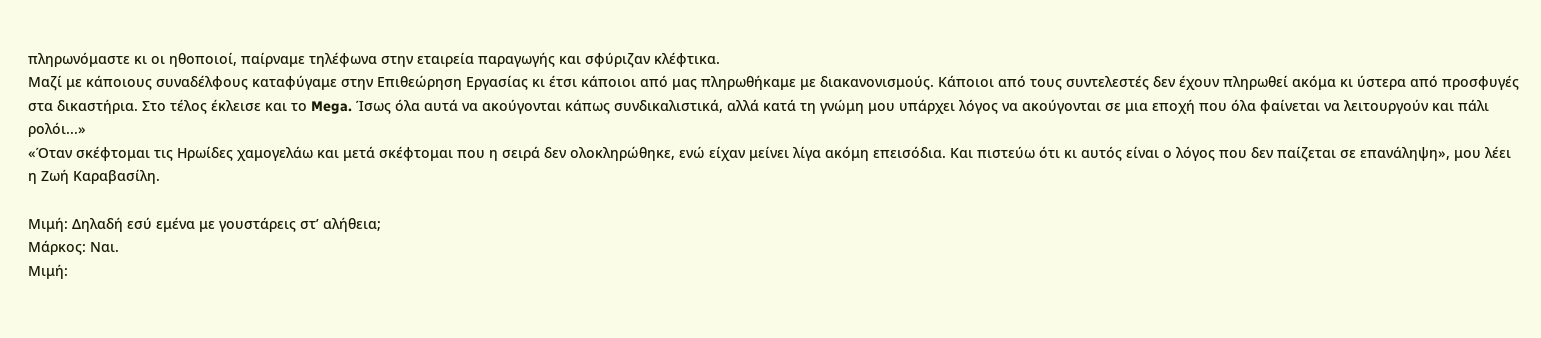πληρωνόμαστε κι οι ηθοποιοί, παίρναμε τηλέφωνα στην εταιρεία παραγωγής και σφύριζαν κλέφτικα.
Μαζί με κάποιους συναδέλφους καταφύγαμε στην Επιθεώρηση Εργασίας κι έτσι κάποιοι από μας πληρωθήκαμε με διακανονισμούς. Κάποιοι από τους συντελεστές δεν έχουν πληρωθεί ακόμα κι ύστερα από προσφυγές στα δικαστήρια. Στο τέλος έκλεισε και το Mega. Ίσως όλα αυτά να ακούγονται κάπως συνδικαλιστικά, αλλά κατά τη γνώμη μου υπάρχει λόγος να ακούγονται σε μια εποχή που όλα φαίνεται να λειτουργούν και πάλι ρολόι...»
«Όταν σκέφτομαι τις Ηρωίδες χαμογελάω και μετά σκέφτομαι που η σειρά δεν ολοκληρώθηκε, ενώ είχαν μείνει λίγα ακόμη επεισόδια. Και πιστεύω ότι κι αυτός είναι ο λόγος που δεν παίζεται σε επανάληψη», μου λέει η Ζωή Καραβασίλη.

Μιμή: Δηλαδή εσύ εμένα με γουστάρεις στ’ αλήθεια;
Μάρκος: Ναι.
Μιμή: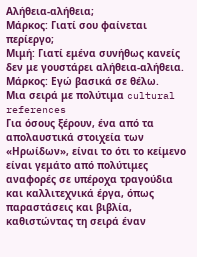Αλήθεια-αλήθεια;
Μάρκος: Γιατί σου φαίνεται περίεργο;
Μιμή: Γιατί εμένα συνήθως κανείς δεν με γουστάρει αλήθεια-αλήθεια.
Μάρκος: Εγώ βασικά σε θέλω.
Μια σειρά με πολύτιμα cultural references
Για όσους ξέρουν, ένα από τα απολαυστικά στοιχεία των «Ηρωίδων», είναι το ότι το κείμενο είναι γεμάτο από πολύτιμες αναφορές σε υπέροχα τραγούδια και καλλιτεχνικά έργα, όπως παραστάσεις και βιβλία, καθιστώντας τη σειρά έναν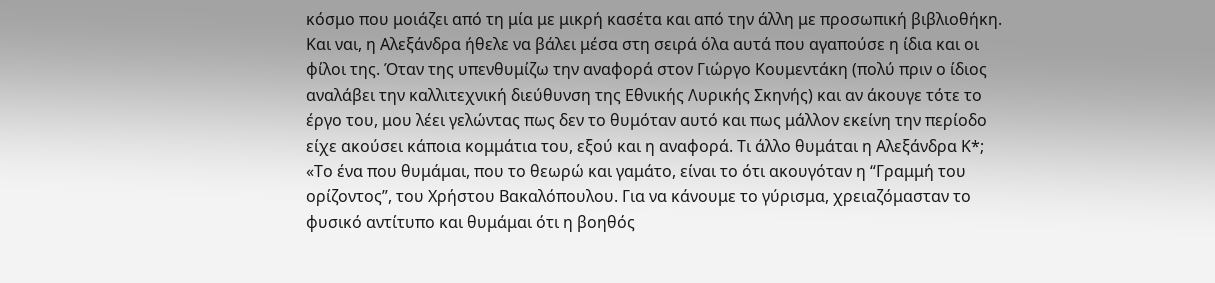κόσμο που μοιάζει από τη μία με μικρή κασέτα και από την άλλη με προσωπική βιβλιοθήκη. Και ναι, η Αλεξάνδρα ήθελε να βάλει μέσα στη σειρά όλα αυτά που αγαπούσε η ίδια και οι φίλοι της. Όταν της υπενθυμίζω την αναφορά στον Γιώργο Κουμεντάκη (πολύ πριν ο ίδιος αναλάβει την καλλιτεχνική διεύθυνση της Εθνικής Λυρικής Σκηνής) και αν άκουγε τότε το έργο του, μου λέει γελώντας πως δεν το θυμόταν αυτό και πως μάλλον εκείνη την περίοδο είχε ακούσει κάποια κομμάτια του, εξού και η αναφορά. Τι άλλο θυμάται η Αλεξάνδρα Κ*;
«Το ένα που θυμάμαι, που το θεωρώ και γαμάτο, είναι το ότι ακουγόταν η “Γραμμή του ορίζοντος”, του Χρήστου Βακαλόπουλου. Για να κάνουμε το γύρισμα, χρειαζόμασταν το φυσικό αντίτυπο και θυμάμαι ότι η βοηθός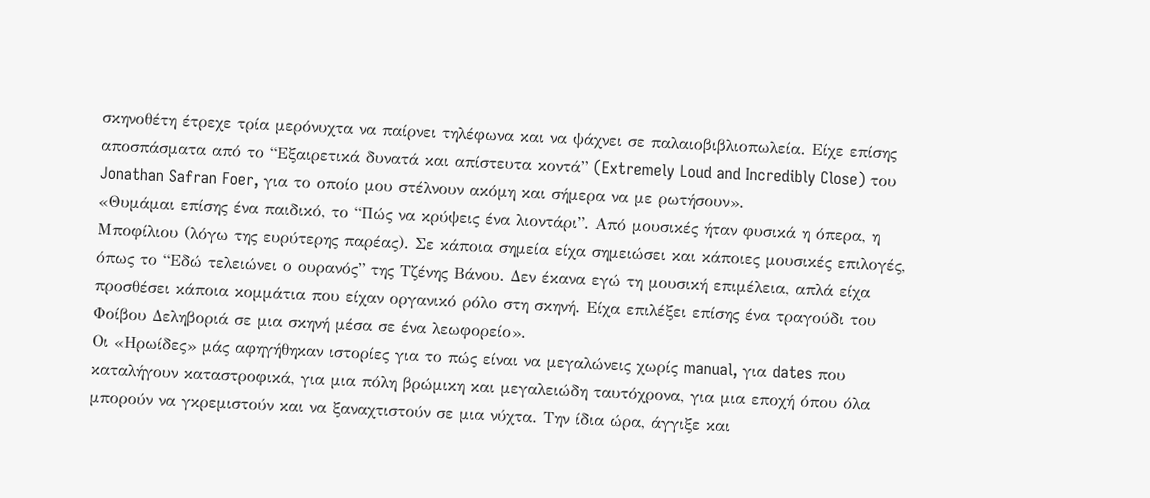σκηνοθέτη έτρεχε τρία μερόνυχτα να παίρνει τηλέφωνα και να ψάχνει σε παλαιοβιβλιοπωλεία. Είχε επίσης αποσπάσματα από το “Εξαιρετικά δυνατά και απίστευτα κοντά” (Extremely Loud and Incredibly Close) του Jonathan Safran Foer, για το οποίο μου στέλνουν ακόμη και σήμερα να με ρωτήσουν».
«Θυμάμαι επίσης ένα παιδικό, το “Πώς να κρύψεις ένα λιοντάρι”. Από μουσικές ήταν φυσικά η όπερα, η Μποφίλιου (λόγω της ευρύτερης παρέας). Σε κάποια σημεία είχα σημειώσει και κάποιες μουσικές επιλογές, όπως το “Εδώ τελειώνει ο ουρανός” της Τζένης Βάνου. Δεν έκανα εγώ τη μουσική επιμέλεια, απλά είχα προσθέσει κάποια κομμάτια που είχαν οργανικό ρόλο στη σκηνή. Είχα επιλέξει επίσης ένα τραγούδι του Φοίβου Δεληβοριά σε μια σκηνή μέσα σε ένα λεωφορείο».
Οι «Ηρωίδες» μάς αφηγήθηκαν ιστορίες για το πώς είναι να μεγαλώνεις χωρίς manual, για dates που καταλήγουν καταστροφικά, για μια πόλη βρώμικη και μεγαλειώδη ταυτόχρονα, για μια εποχή όπου όλα μπορούν να γκρεμιστούν και να ξαναχτιστούν σε μια νύχτα. Την ίδια ώρα, άγγιξε και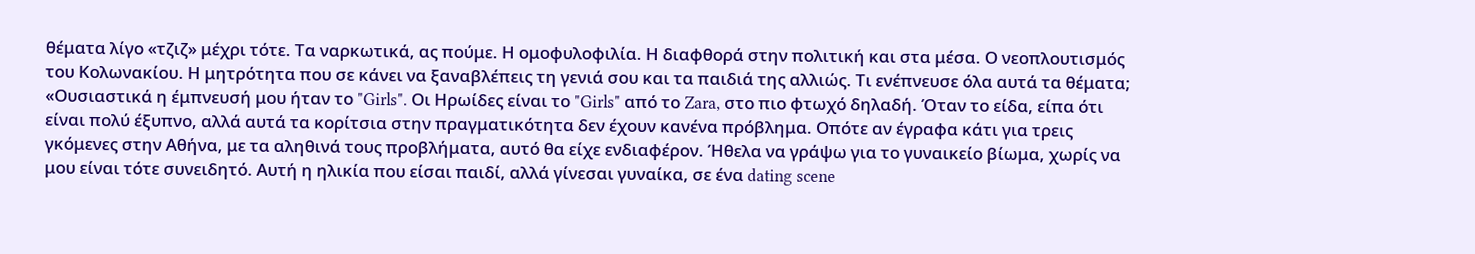θέματα λίγο «τζιζ» μέχρι τότε. Τα ναρκωτικά, ας πούμε. Η ομοφυλοφιλία. Η διαφθορά στην πολιτική και στα μέσα. Ο νεοπλουτισμός του Κολωνακίου. Η μητρότητα που σε κάνει να ξαναβλέπεις τη γενιά σου και τα παιδιά της αλλιώς. Τι ενέπνευσε όλα αυτά τα θέματα;
«Ουσιαστικά η έμπνευσή μου ήταν το "Girls". Οι Ηρωίδες είναι το "Girls" από το Zara, στο πιο φτωχό δηλαδή. Όταν το είδα, είπα ότι είναι πολύ έξυπνο, αλλά αυτά τα κορίτσια στην πραγματικότητα δεν έχουν κανένα πρόβλημα. Οπότε αν έγραφα κάτι για τρεις γκόμενες στην Αθήνα, με τα αληθινά τους προβλήματα, αυτό θα είχε ενδιαφέρον. Ήθελα να γράψω για το γυναικείο βίωμα, χωρίς να μου είναι τότε συνειδητό. Αυτή η ηλικία που είσαι παιδί, αλλά γίνεσαι γυναίκα, σε ένα dating scene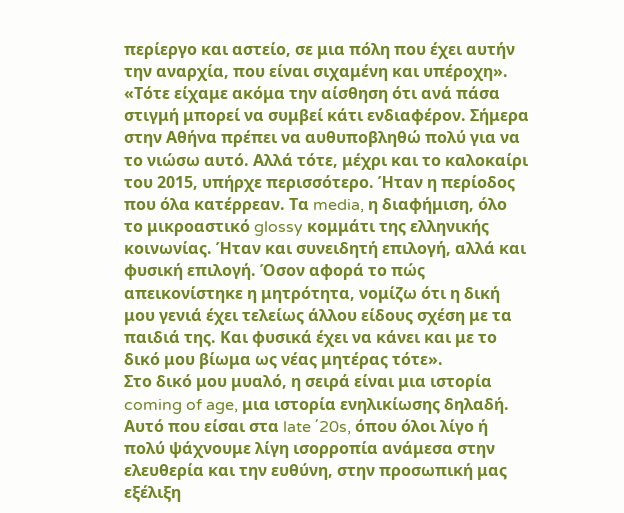περίεργο και αστείο, σε μια πόλη που έχει αυτήν την αναρχία, που είναι σιχαμένη και υπέροχη».
«Τότε είχαμε ακόμα την αίσθηση ότι ανά πάσα στιγμή μπορεί να συμβεί κάτι ενδιαφέρον. Σήμερα στην Αθήνα πρέπει να αυθυποβληθώ πολύ για να το νιώσω αυτό. Αλλά τότε, μέχρι και το καλοκαίρι του 2015, υπήρχε περισσότερο. Ήταν η περίοδος που όλα κατέρρεαν. Τα media, η διαφήμιση, όλο το μικροαστικό glossy κομμάτι της ελληνικής κοινωνίας. Ήταν και συνειδητή επιλογή, αλλά και φυσική επιλογή. Όσον αφορά το πώς απεικονίστηκε η μητρότητα, νομίζω ότι η δική μου γενιά έχει τελείως άλλου είδους σχέση με τα παιδιά της. Και φυσικά έχει να κάνει και με το δικό μου βίωμα ως νέας μητέρας τότε».
Στο δικό μου μυαλό, η σειρά είναι μια ιστορία coming of age, μια ιστορία ενηλικίωσης δηλαδή. Αυτό που είσαι στα late ΄20s, όπου όλοι λίγο ή πολύ ψάχνουμε λίγη ισορροπία ανάμεσα στην ελευθερία και την ευθύνη, στην προσωπική μας εξέλιξη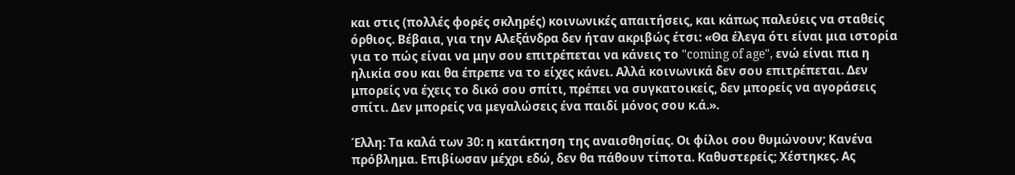και στις (πολλές φορές σκληρές) κοινωνικές απαιτήσεις, και κάπως παλεύεις να σταθείς όρθιος. Βέβαια, για την Αλεξάνδρα δεν ήταν ακριβώς έτσι: «Θα έλεγα ότι είναι μια ιστορία για το πώς είναι να μην σου επιτρέπεται να κάνεις το "coming of age", ενώ είναι πια η ηλικία σου και θα έπρεπε να το είχες κάνει. Αλλά κοινωνικά δεν σου επιτρέπεται. Δεν μπορείς να έχεις το δικό σου σπίτι, πρέπει να συγκατοικείς, δεν μπορείς να αγοράσεις σπίτι. Δεν μπορείς να μεγαλώσεις ένα παιδί μόνος σου κ.ά.».

Έλλη: Τα καλά των 30: η κατάκτηση της αναισθησίας. Οι φίλοι σου θυμώνουν; Κανένα πρόβλημα. Επιβίωσαν μέχρι εδώ, δεν θα πάθουν τίποτα. Καθυστερείς; Χέστηκες. Ας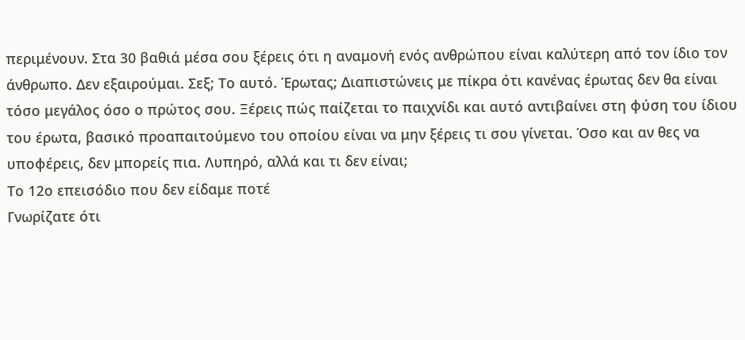περιμένουν. Στα 30 βαθιά μέσα σου ξέρεις ότι η αναμονή ενός ανθρώπου είναι καλύτερη από τον ίδιο τον άνθρωπο. Δεν εξαιρούμαι. Σεξ; Το αυτό. Έρωτας; Διαπιστώνεις με πίκρα ότι κανένας έρωτας δεν θα είναι τόσο μεγάλος όσο ο πρώτος σου. Ξέρεις πώς παίζεται το παιχνίδι και αυτό αντιβαίνει στη φύση του ίδιου του έρωτα, βασικό προαπαιτούμενο του οποίου είναι να μην ξέρεις τι σου γίνεται. Όσο και αν θες να υποφέρεις, δεν μπορείς πια. Λυπηρό, αλλά και τι δεν είναι;
Το 12ο επεισόδιο που δεν είδαμε ποτέ
Γνωρίζατε ότι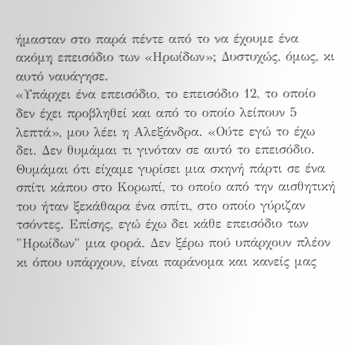ήμασταν στο παρά πέντε από το να έχουμε ένα ακόμη επεισόδιο των «Ηρωίδων»; Δυστυχώς, όμως, κι αυτό ναυάγησε.
«Υπάρχει ένα επεισόδιο, το επεισόδιο 12, το οποίο δεν έχει προβληθεί και από το οποίο λείπουν 5 λεπτά», μου λέει η Αλεξάνδρα. «Ούτε εγώ το έχω δει. Δεν θυμάμαι τι γινόταν σε αυτό το επεισόδιο. Θυμάμαι ότι είχαμε γυρίσει μια σκηνή πάρτι σε ένα σπίτι κάπου στο Κορωπί, το οποίο από την αισθητική του ήταν ξεκάθαρα ένα σπίτι, στο οποίο γύριζαν τσόντες. Επίσης, εγώ έχω δει κάθε επεισόδιο των "Ηρωίδων" μια φορά. Δεν ξέρω πού υπάρχουν πλέον κι όπου υπάρχουν, είναι παράνομα και κανείς μας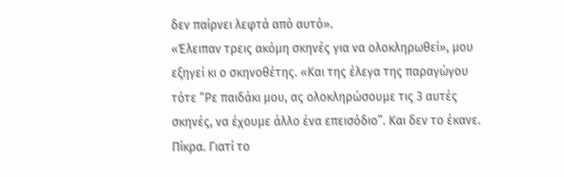δεν παίρνει λεφτά από αυτό».
«Έλειπαν τρεις ακόμη σκηνές για να ολοκληρωθεί», μου εξηγεί κι ο σκηνοθέτης. «Και της έλεγα της παραγώγου τότε “Ρε παιδάκι μου, ας ολοκληρώσουμε τις 3 αυτές σκηνές, να έχουμε άλλο ένα επεισόδιο”. Και δεν το έκανε. Πίκρα. Γιατί το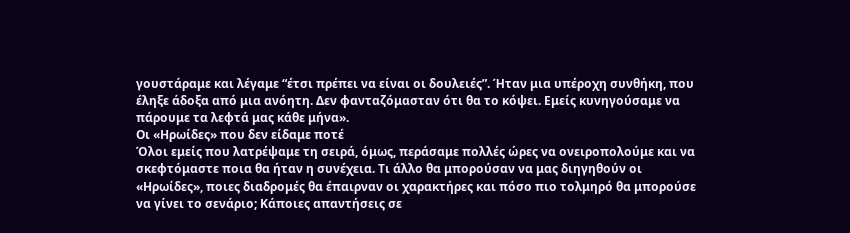γουστάραμε και λέγαμε “έτσι πρέπει να είναι οι δουλειές”. Ήταν μια υπέροχη συνθήκη, που έληξε άδοξα από μια ανόητη. Δεν φανταζόμασταν ότι θα το κόψει. Εμείς κυνηγούσαμε να πάρουμε τα λεφτά μας κάθε μήνα».
Οι «Ηρωίδες» που δεν είδαμε ποτέ
Όλοι εμείς που λατρέψαμε τη σειρά, όμως, περάσαμε πολλές ώρες να ονειροπολούμε και να σκεφτόμαστε ποια θα ήταν η συνέχεια. Τι άλλο θα μπορούσαν να μας διηγηθούν οι «Ηρωίδες», ποιες διαδρομές θα έπαιρναν οι χαρακτήρες και πόσο πιο τολμηρό θα μπορούσε να γίνει το σενάριο; Κάποιες απαντήσεις σε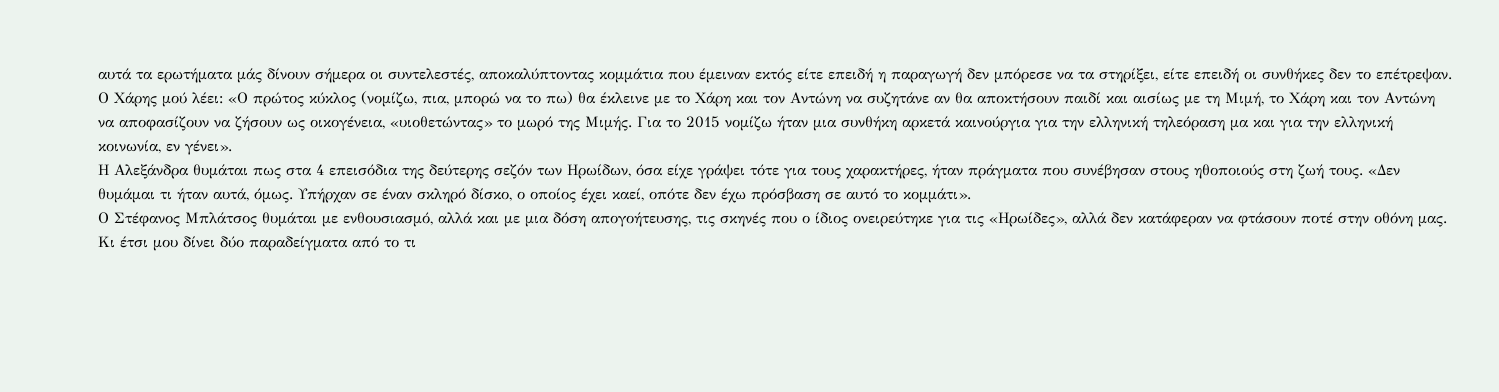αυτά τα ερωτήματα μάς δίνουν σήμερα οι συντελεστές, αποκαλύπτοντας κομμάτια που έμειναν εκτός είτε επειδή η παραγωγή δεν μπόρεσε να τα στηρίξει, είτε επειδή οι συνθήκες δεν το επέτρεψαν.
Ο Χάρης μού λέει: «Ο πρώτος κύκλος (νομίζω, πια, μπορώ να το πω) θα έκλεινε με το Χάρη και τον Αντώνη να συζητάνε αν θα αποκτήσουν παιδί και αισίως με τη Μιμή, το Χάρη και τον Αντώνη να αποφασίζουν να ζήσουν ως οικογένεια, «υιοθετώντας» το μωρό της Μιμής. Για το 2015 νομίζω ήταν μια συνθήκη αρκετά καινούργια για την ελληνική τηλεόραση μα και για την ελληνική κοινωνία, εν γένει».
Η Αλεξάνδρα θυμάται πως στα 4 επεισόδια της δεύτερης σεζόν των Ηρωίδων, όσα είχε γράψει τότε για τους χαρακτήρες, ήταν πράγματα που συνέβησαν στους ηθοποιούς στη ζωή τους. «Δεν θυμάμαι τι ήταν αυτά, όμως. Υπήρχαν σε έναν σκληρό δίσκο, ο οποίος έχει καεί, οπότε δεν έχω πρόσβαση σε αυτό το κομμάτι».
Ο Στέφανος Μπλάτσος θυμάται με ενθουσιασμό, αλλά και με μια δόση απογοήτευσης, τις σκηνές που ο ίδιος ονειρεύτηκε για τις «Ηρωίδες», αλλά δεν κατάφεραν να φτάσουν ποτέ στην οθόνη μας. Κι έτσι μου δίνει δύο παραδείγματα από το τι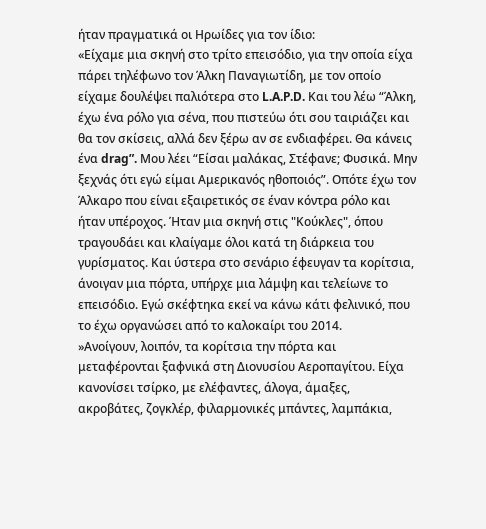ήταν πραγματικά οι Ηρωίδες για τον ίδιο:
«Είχαμε μια σκηνή στο τρίτο επεισόδιο, για την οποία είχα πάρει τηλέφωνο τον Άλκη Παναγιωτίδη, με τον οποίο είχαμε δουλέψει παλιότερα στο L.A.P.D. Και του λέω “Άλκη, έχω ένα ρόλο για σένα, που πιστεύω ότι σου ταιριάζει και θα τον σκίσεις, αλλά δεν ξέρω αν σε ενδιαφέρει. Θα κάνεις ένα drag”. Μου λέει “Είσαι μαλάκας, Στέφανε; Φυσικά. Μην ξεχνάς ότι εγώ είμαι Αμερικανός ηθοποιός”. Οπότε έχω τον Άλκαρο που είναι εξαιρετικός σε έναν κόντρα ρόλο και ήταν υπέροχος. Ήταν μια σκηνή στις "Κούκλες", όπου τραγουδάει και κλαίγαμε όλοι κατά τη διάρκεια του γυρίσματος. Και ύστερα στο σενάριο έφευγαν τα κορίτσια, άνοιγαν μια πόρτα, υπήρχε μια λάμψη και τελείωνε το επεισόδιο. Εγώ σκέφτηκα εκεί να κάνω κάτι φελινικό, που το έχω οργανώσει από το καλοκαίρι του 2014.
»Ανοίγουν, λοιπόν, τα κορίτσια την πόρτα και μεταφέρονται ξαφνικά στη Διονυσίου Αεροπαγίτου. Είχα κανονίσει τσίρκο, με ελέφαντες, άλογα, άμαξες, ακροβάτες, ζογκλέρ, φιλαρμονικές μπάντες, λαμπάκια,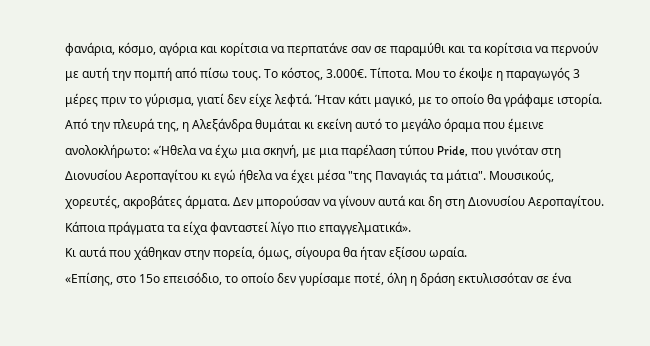φανάρια, κόσμο, αγόρια και κορίτσια να περπατάνε σαν σε παραμύθι και τα κορίτσια να περνούν με αυτή την πομπή από πίσω τους. Το κόστος, 3.000€. Τίποτα. Μου το έκοψε η παραγωγός 3 μέρες πριν το γύρισμα, γιατί δεν είχε λεφτά. Ήταν κάτι μαγικό, με το οποίο θα γράφαμε ιστορία.
Από την πλευρά της, η Αλεξάνδρα θυμάται κι εκείνη αυτό το μεγάλο όραμα που έμεινε ανολοκλήρωτο: «Ήθελα να έχω μια σκηνή, με μια παρέλαση τύπου Pride, που γινόταν στη Διονυσίου Αεροπαγίτου κι εγώ ήθελα να έχει μέσα "της Παναγιάς τα μάτια". Μουσικούς, χορευτές, ακροβάτες άρματα. Δεν μπορούσαν να γίνουν αυτά και δη στη Διονυσίου Αεροπαγίτου. Κάποια πράγματα τα είχα φανταστεί λίγο πιο επαγγελματικά».
Κι αυτά που χάθηκαν στην πορεία, όμως, σίγουρα θα ήταν εξίσου ωραία.
«Επίσης, στο 15ο επεισόδιο, το οποίο δεν γυρίσαμε ποτέ, όλη η δράση εκτυλισσόταν σε ένα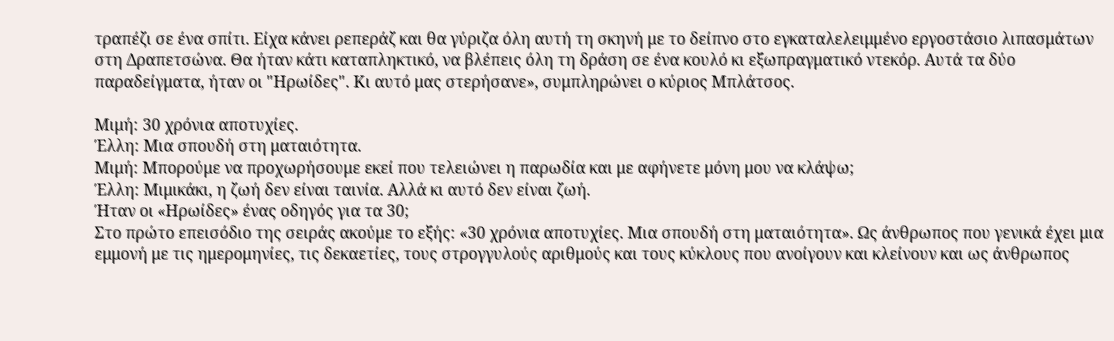τραπέζι σε ένα σπίτι. Είχα κάνει ρεπεράζ και θα γύριζα όλη αυτή τη σκηνή με το δείπνο στο εγκαταλελειμμένο εργοστάσιο λιπασμάτων στη Δραπετσώνα. Θα ήταν κάτι καταπληκτικό, να βλέπεις όλη τη δράση σε ένα κουλό κι εξωπραγματικό ντεκόρ. Αυτά τα δύο παραδείγματα, ήταν οι "Ηρωίδες". Κι αυτό μας στερήσανε», συμπληρώνει ο κύριος Μπλάτσος.

Μιμή: 30 χρόνια αποτυχίες.
Έλλη: Μια σπουδή στη ματαιότητα.
Μιμή: Μπορούμε να προχωρήσουμε εκεί που τελειώνει η παρωδία και με αφήνετε μόνη μου να κλάψω;
Έλλη: Μιμικάκι, η ζωή δεν είναι ταινία. Αλλά κι αυτό δεν είναι ζωή.
Ήταν οι «Ηρωίδες» ένας οδηγός για τα 30;
Στο πρώτο επεισόδιο της σειράς ακούμε το εξής: «30 χρόνια αποτυχίες. Μια σπουδή στη ματαιότητα». Ως άνθρωπος που γενικά έχει μια εμμονή με τις ημερομηνίες, τις δεκαετίες, τους στρογγυλούς αριθμούς και τους κύκλους που ανοίγουν και κλείνουν και ως άνθρωπος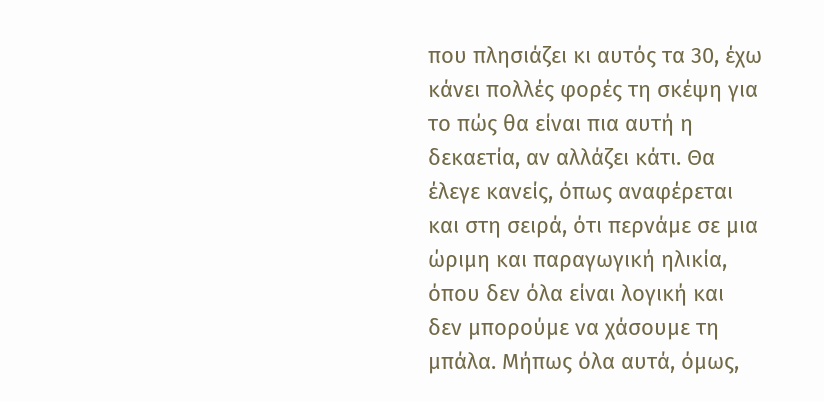που πλησιάζει κι αυτός τα 30, έχω κάνει πολλές φορές τη σκέψη για το πώς θα είναι πια αυτή η δεκαετία, αν αλλάζει κάτι. Θα έλεγε κανείς, όπως αναφέρεται και στη σειρά, ότι περνάμε σε μια ώριμη και παραγωγική ηλικία, όπου δεν όλα είναι λογική και δεν μπορούμε να χάσουμε τη μπάλα. Μήπως όλα αυτά, όμως,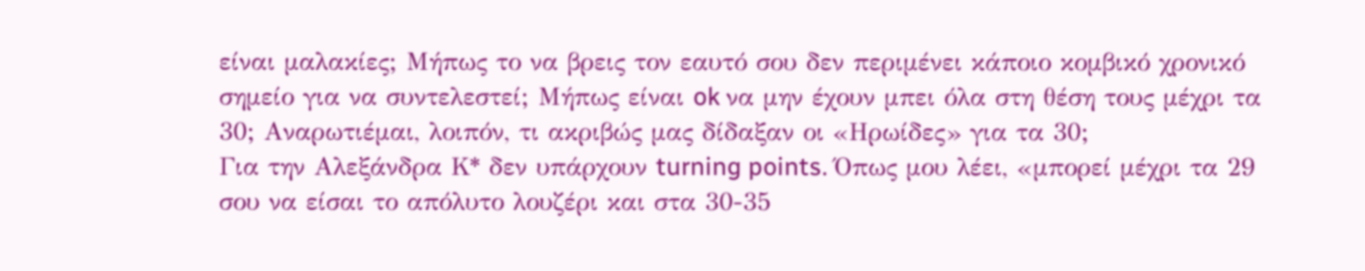είναι μαλακίες; Μήπως το να βρεις τον εαυτό σου δεν περιμένει κάποιο κομβικό χρονικό σημείο για να συντελεστεί; Μήπως είναι ok να μην έχουν μπει όλα στη θέση τους μέχρι τα 30; Αναρωτιέμαι, λοιπόν, τι ακριβώς μας δίδαξαν οι «Ηρωίδες» για τα 30;
Για την Αλεξάνδρα Κ* δεν υπάρχουν turning points. Όπως μου λέει, «μπορεί μέχρι τα 29 σου να είσαι το απόλυτο λουζέρι και στα 30-35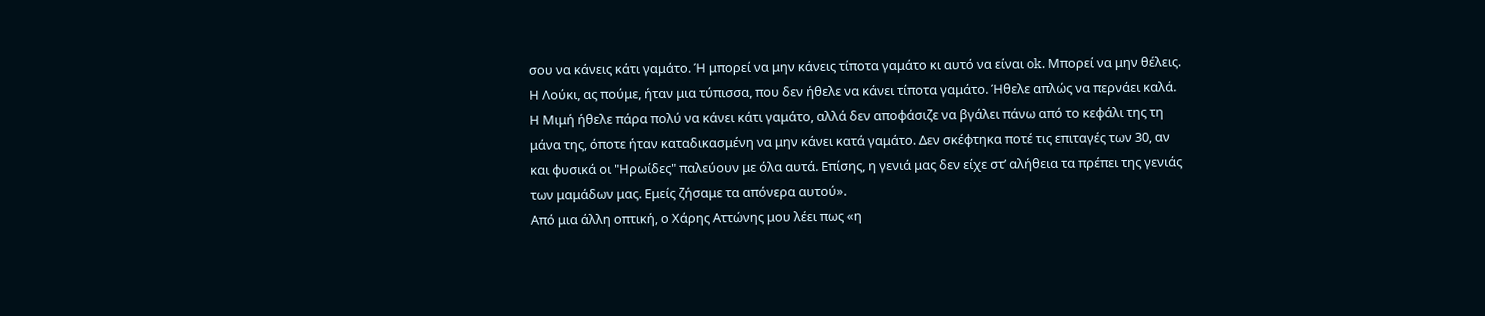σου να κάνεις κάτι γαμάτο. Ή μπορεί να μην κάνεις τίποτα γαμάτο κι αυτό να είναι ok. Μπορεί να μην θέλεις. Η Λούκι, ας πούμε, ήταν μια τύπισσα, που δεν ήθελε να κάνει τίποτα γαμάτο. Ήθελε απλώς να περνάει καλά. Η Μιμή ήθελε πάρα πολύ να κάνει κάτι γαμάτο, αλλά δεν αποφάσιζε να βγάλει πάνω από το κεφάλι της τη μάνα της, όποτε ήταν καταδικασμένη να μην κάνει κατά γαμάτο. Δεν σκέφτηκα ποτέ τις επιταγές των 30, αν και φυσικά οι "Ηρωίδες" παλεύουν με όλα αυτά. Επίσης, η γενιά μας δεν είχε στ’ αλήθεια τα πρέπει της γενιάς των μαμάδων μας. Εμείς ζήσαμε τα απόνερα αυτού».
Από μια άλλη οπτική, ο Χάρης Αττώνης μου λέει πως «η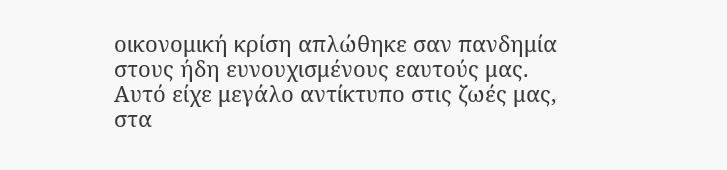οικονομική κρίση απλώθηκε σαν πανδημία στους ήδη ευνουχισμένους εαυτούς μας. Αυτό είχε μεγάλο αντίκτυπο στις ζωές μας, στα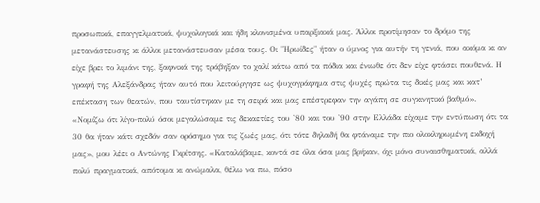προσωπικά, επαγγελματικά, ψυχολογικά και ήδη κλονισμένα υπαρξιακά μας. Άλλοι προτίμησαν το δρόμο της μετανάστευσης κι άλλοι μετανάστευσαν μέσα τους. Οι "Ηρωίδες" ήταν ο ύμνος για αυτήν τη γενιά, που ακόμα κι αν είχε βρει το λιμάνι της, ξαφνικά της τράβηξαν το χαλί κάτω από τα πόδια και ένιωθε ότι δεν είχε φτάσει πουθενά. Η γραφή της Αλεξάνδρας ήταν αυτό που λειτούργησε ως ψυχογράφημα στις ψυχές πρώτα τις δικές μας και κατ’ επέκταση των θεατών, που ταυτίστηκαν με τη σειρά και μας επέστρεφαν την αγάπη σε συγκινητικό βαθμό».
«Νομίζω ότι λίγο-πολύ όσοι μεγαλώσαμε τις δεκαετίες του '80 και του '90 στην Ελλάδα είχαμε την εντύπωση ότι τα 30 θα ήταν κάτι σχεδόν σαν ορόσημο για τις ζωές μας, ότι τότε δηλαδή θα φτάναμε την πιο ολοκληρωμένη εκδοχή μας», μου λέει ο Αντώνης Γκρίτσης. «Καταλάβαμε, κοντά σε όλα όσα μας βρήκαν, όχι μόνο συναισθηματικά, αλλά πολύ πραγματικά, απότομα κι ανώμαλα, θέλω να πω, πόσο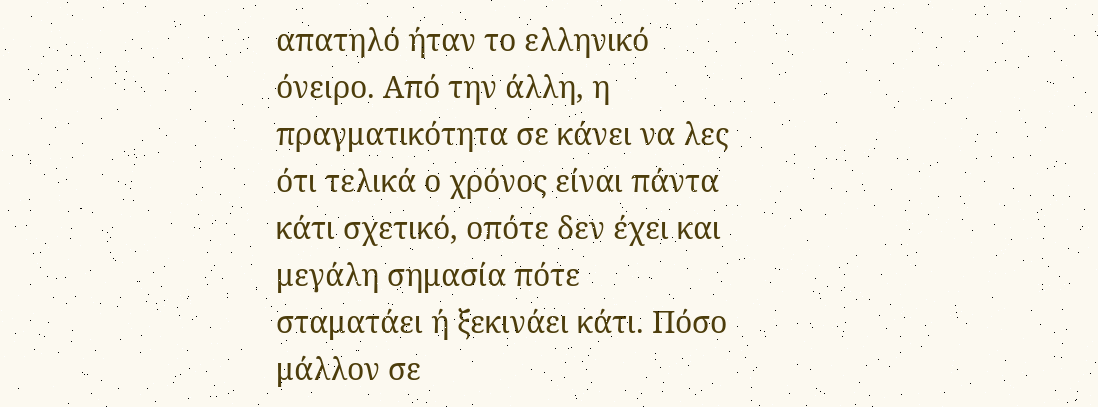απατηλό ήταν το ελληνικό όνειρο. Από την άλλη, η πραγματικότητα σε κάνει να λες ότι τελικά ο χρόνος είναι πάντα κάτι σχετικό, οπότε δεν έχει και μεγάλη σημασία πότε σταματάει ή ξεκινάει κάτι. Πόσο μάλλον σε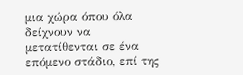μια χώρα όπου όλα δείχνουν να μετατίθενται σε ένα επόμενο στάδιο, επί της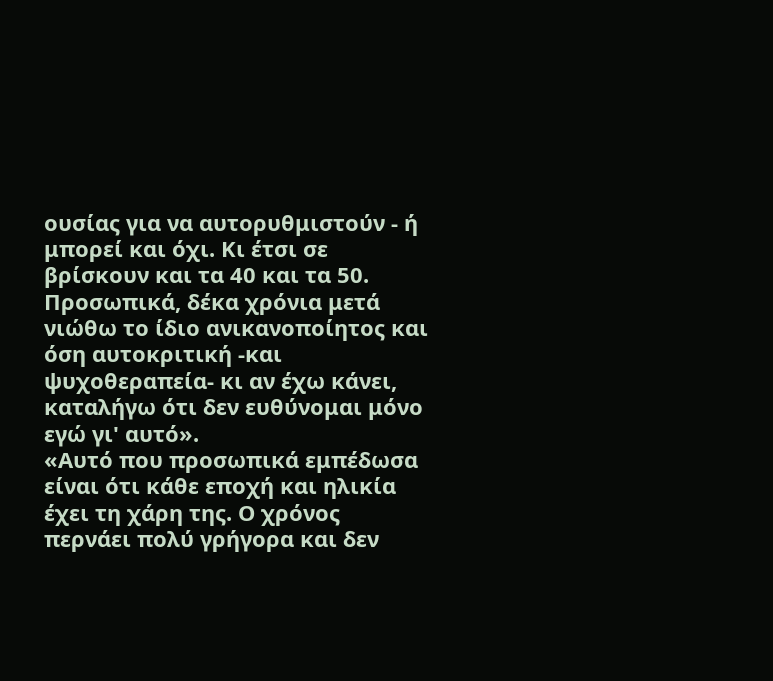ουσίας για να αυτορυθμιστούν - ή μπορεί και όχι. Κι έτσι σε βρίσκουν και τα 40 και τα 50. Προσωπικά, δέκα χρόνια μετά νιώθω το ίδιο ανικανοποίητος και όση αυτοκριτική -και ψυχοθεραπεία- κι αν έχω κάνει, καταλήγω ότι δεν ευθύνομαι μόνο εγώ γι' αυτό».
«Αυτό που προσωπικά εμπέδωσα είναι ότι κάθε εποχή και ηλικία έχει τη χάρη της. Ο χρόνος περνάει πολύ γρήγορα και δεν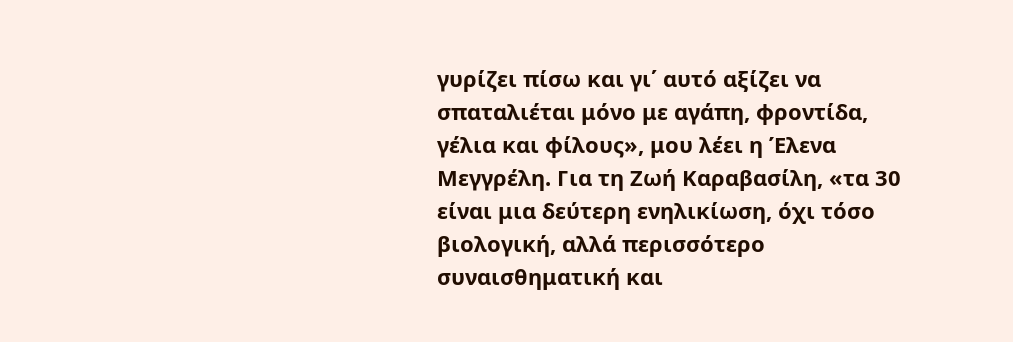γυρίζει πίσω και γι΄ αυτό αξίζει να σπαταλιέται μόνο με αγάπη, φροντίδα, γέλια και φίλους», μου λέει η Έλενα Μεγγρέλη. Για τη Ζωή Καραβασίλη, «τα 30 είναι μια δεύτερη ενηλικίωση, όχι τόσο βιολογική, αλλά περισσότερο συναισθηματική και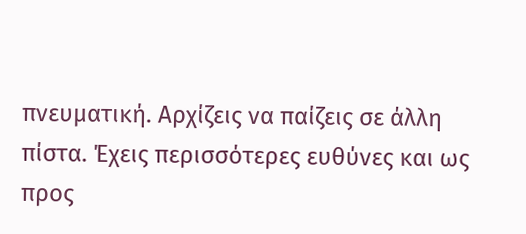πνευματική. Αρχίζεις να παίζεις σε άλλη πίστα. Έχεις περισσότερες ευθύνες και ως προς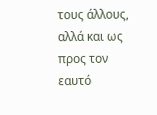τους άλλους, αλλά και ως προς τον εαυτό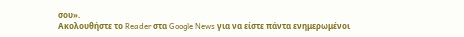σου».
Ακολουθήστε το Reader στα Google News για να είστε πάντα ενημερωμένοι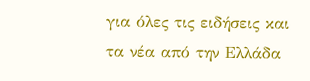για όλες τις ειδήσεις και τα νέα από την Ελλάδα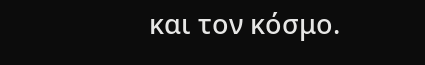και τον κόσμο.